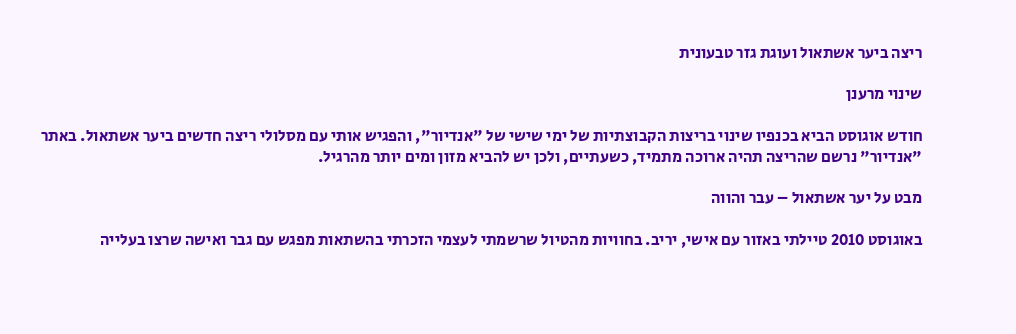ריצה ביער אשתאול ועוגת גזר טבעונית

שינוי מרענן

חודש אוגוסט הביא בכנפיו שינוי בריצות הקבוצתיות של ימי שישי של "אנדיור", והפגיש אותי עם מסלולי ריצה חדשים ביער אשתאול. באתר "אנדיור" נרשם שהריצה תהיה ארוכה מתמיד, כשעתיים, ולכן יש להביא מזון ומים יותר מהרגיל.

מבט על יער אשתאול – עבר והווה

באוגוסט 2010 טיילתי באזור עם אישי, יריב. בחוויות מהטיול שרשמתי לעצמי הזכרתי בהשתאות מפגש עם גבר ואישה שרצו בעלייה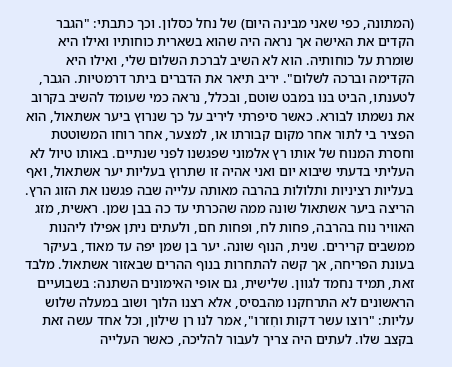(המתונה, כפי שאני מבינה היום) של נחל כסלון. וכך כתבתי: "הגבר הקדים את האישה אך נראה היה שהוא בשארית כוחותיו ואילו היא שומרת על כוחותיה. הוא לא השיב לברכת השלום שלי, ואילו היא הקדימה וברכה לשלום". יריב תיאר את הדברים ביתר דרמטיות. הגבר, לטענתו, הביט בנו במבט שוטם, ובכלל, נראה כמי שעומד להשיב בקרוב את נשמתו לבורא. כאשר סיפרתי ליריב על כך שנרוץ ביער אשתאול, הוא הפציר בי לתור אחר מקום קבורתו או, למצער, אחר רוחו המשוטטת וחסרת המנוח של אותו רץ אלמוני שפגשנו לפני שנתיים. באותו טיול לא העליתי בדעתי שיבוא יום ואני אהיה זו שתרוץ בעליות יער אשתאול, ואף בעליות רציניות ותלולות בהרבה מאותה עלייה שבה פגשנו את הזוג הרץ. הריצה ביער אשתאול שונה ממה שהכרתי עד כה בבן שמן. ראשית, מזג האוויר נוח בהרבה, פחות לח, ופחות חם, ולעתים ניתן אפילו ליהנות ממשבים קרירים. שנית, הנוף שונה. יער בן שמן יפה עד מאוד, בעיקר בעונת הפריחה, אך קשה להתחרות בנוף ההרים שבאזור אשתאול. מלבד זאת, תמיד נחמד לגוון. שלישית, גם אופי האימונים השתנה: בשבועיים הראשונים לא התרחקנו מהבסיס, אלא רצנו הלוך ושוב במעלה שלוש עליות: "רוצו עשר דקות וחִזרו", אמר לנו רן שילון, וכל אחד עשה זאת בקצב שלו. לעתים היה צריך לעבור להליכה, כאשר העלייה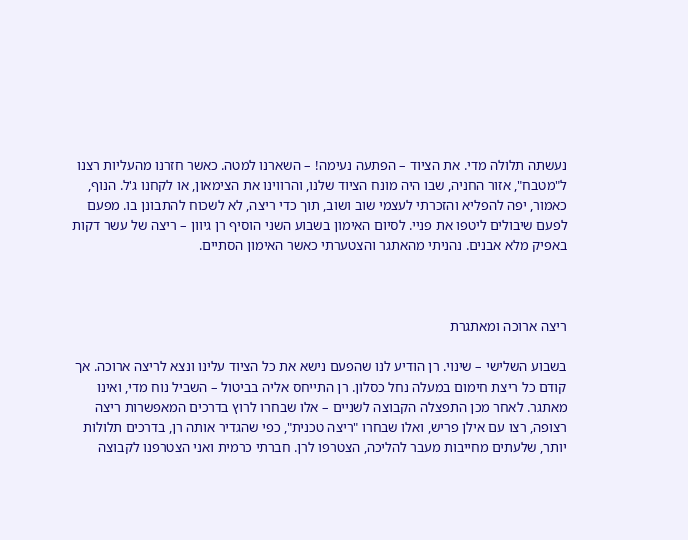נעשתה תלולה מדי. את הציוד – הפתעה נעימה! – השארנו למטה. כאשר חזרנו מהעליות רצנו ל"מטבח", אזור החניה, שבו היה מונח הציוד שלנו, והרווינו את הצימאון, או לקחנו ג'ל. הנוף, כאמור, יפה להפליא והזכרתי לעצמי שוב ושוב, תוך כדי ריצה, לא לשכוח להתבונן בו. מפעם לפעם שיבולים ליטפו את פניי. לסיום האימון בשבוע השני הוסיף רן גיוון – ריצה של עשר דקות באפיק מלא אבנים. נהניתי מהאתגר והצטערתי כאשר האימון הסתיים.



ריצה ארוכה ומאתגרת

בשבוע השלישי – שינוי. רן הודיע לנו שהפעם נישא את כל הציוד עלינו ונצא לריצה ארוכה. אך קודם כל ריצת חימום במעלה נחל כסלון. רן התייחס אליה בביטול – השביל נוח מדי, ואינו מאתגר. לאחר מכן התפצלה הקבוצה לשניים – אלו שבחרו לרוץ בדרכים המאפשרות ריצה רצופה, רצו עם אילן פריש, ואלו שבחרו "ריצה טכנית", כפי שהגדיר אותה רן, בדרכים תלולות יותר, שלעתים מחייבות מעבר להליכה, הצטרפו לרן. חברתי כרמית ואני הצטרפנו לקבוצה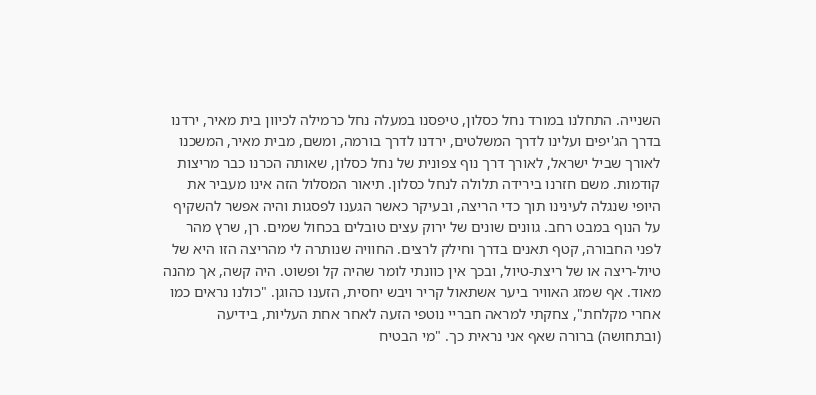השנייה. התחלנו במורד נחל כסלון, טיפסנו במעלה נחל כרמילה לכיוון בית מאיר, ירדנו בדרך הג'יפים ועלינו לדרך המשלטים, ירדנו לדרך בורמה, ומשם, מבית מאיר, המשכנו לאורך שביל ישראל, לאורך דרך נוף צפונית של נחל כסלון, שאותה הכרנו כבר מריצות קודמות. משם חזרנו בירידה תלולה לנחל כסלון. תיאור המסלול הזה אינו מעביר את היופי שנגלה לעינינו תוך כדי הריצה, ובעיקר כאשר הגענו לפסגות והיה אפשר להשקיף על הנוף במבט רחב. גוונים שונים של ירוק עצים טובלים בכחול שמים. רן, שרץ מהר לפני החבורה, קטף תאנים בדרך וחילק לרצים. החוויה שנותרה לי מהריצה הזו היא של טיול-ריצה או של ריצת-טיול, ובכך אין כוונתי לומר שהיה קל ופשוט. היה קשה, אך מהנה מאוד. אף שמזג האוויר ביער אשתאול קריר ויבש יחסית, הזענו כהוגן. "כולנו נראים כמו אחרי מקלחת", צחקתי למראה חבריי נוטפי הזעה לאחר אחת העליות, בידיעה (ובתחושה) ברורה שאף אני נראית כך. "מי הבטיח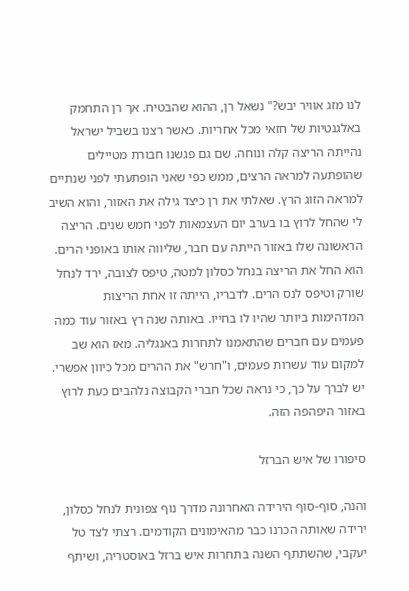לנו מזג אוויר יבש?" נשאל רן, ההוא שהבטיח. אך רן התחמק באלגנטיות של חזאי מכל אחריות. כאשר רצנו בשביל ישראל נהייתה הריצה קלה ונוחה. שם גם פגשנו חבורת מטיילים שהופתעה למראה הרצים, ממש כפי שאני הופתעתי לפני שנתיים למראה הזוג הרץ. שאלתי את רן כיצד גילה את האזור, והוא השיב לי שהחל לרוץ בו בערב יום העצמאות לפני חמש שנים. הריצה הראשונה שלו באזור הייתה עם חבר, שליווה אותו באופני הרים. הוא החל את הריצה בנחל כסלון למטה, טיפס לצובה, ירד לנחל שורק וטיפס לנס הרים. לדבריו, הייתה זו אחת הריצות המדהימות ביותר שהיו לו בחייו. באותה שנה רץ באזור עוד כמה פעמים עם חברים שהתאמנו לתחרות באנגליה. מאז הוא שב למקום עוד עשרות פעמים, ו"חרש" את ההרים מכל כיוון אפשרי. יש לברך על כך, כי נראה שכל חברי הקבוצה נלהבים כעת לרוץ באזור היפהפה הזה.

סיפורו של איש הברזל

והנה, סוף-סוף הירידה האחרונה מדרך נוף צפונית לנחל כסלון, ירידה שאותה הכרנו כבר מהאימונים הקודמים. רצתי לצד טל יעקבי, שהשתתף השנה בתחרות איש ברזל באוסטריה, ושיתף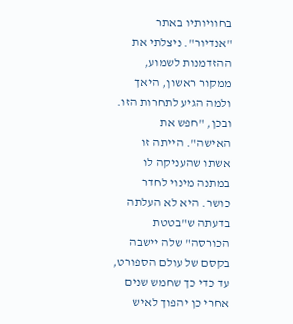בחוויותיו באתר "אנדיור". ניצלתי את ההזדמנות לשמוע, ממקור ראשון, היאך ולמה הגיע לתחרות הזו. ובכן, "חפש את האישה". הייתה זו אשתו שהעניקה לו במתנה מינוי לחדר כושר. היא לא העלתה בדעתה ש"בטטת הכורסה" שלה יישבה בקסם של עולם הספורט, עד כדי כך שחמש שנים אחרי כן יהפוך לאיש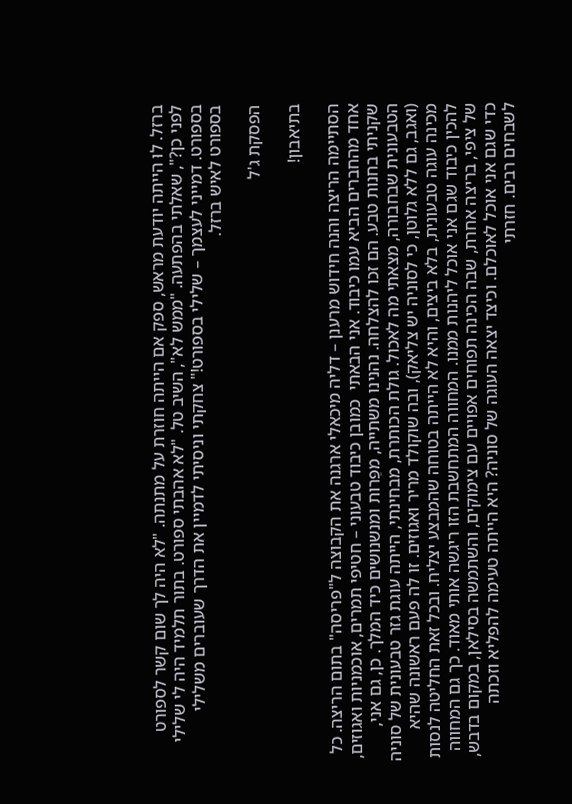ברזל. לוּ הייתה יודעת מראש, ספק אם הייתה חוזרת על מתנתה. "לא היה לך שום קשר לספורט לפני כן?", שאלתי בהפתעה. "ממש לא", השיב טל. "לא אהבתי ספורט. בתור תלמיד היה לי שלילי בספורט. דמייני לעצמך – שלילי בספורט!" צחקתי וניסיתי לדמיין את הדרך שעוברים משלילי בספורט לאיש ברזל.

הפסקת ג'ל

בתיאבון!

הסתיימה הריצה והנה חידוש מרענן – דליה מיכאלי ארגנה את הקבוצה ל"פריסה" בתום הריצה. כל אחד מהחברים הביא עמו כיבוד. אני הבאתי  כמובן כיבוד טבעוני – חטיפי תמרים, אוכמניות ואגוזים, שקניתי בחנות טבע. הם זכו להצלחה. נהנינו משתייה, מפֵּרות ומנשנושים כיד המלך. כן, גם אני, הטבעונית שבחבורה, מצאתי מה לאכול. גולת הכותרת, מבחינתי, הייתה עוגת גזר טבעונית של סוניה (ואגב, גם ללא גלוטן, כי לסוניה יש צליאק), ובה שוקולד מריר ואגוזים. זו לה פעם ראשונה שהיא מכינה עוגה טבעונית, בלא ביצים, והיא לא הייתה בטוחה שהמבצע יצליח. ובכל זאת החליטה לנסות להכין כיבוד שגם אני אוכל ליהנות ממנו. המחווה המתחשבת הזו ריגשה אותי מאוד. כך גם המחווה של ציפי, בריצה אחרת, שבה הכינה תפוחים אפויים עם צימוקים, והשתמשה בסילאן, במקום בדבש, כדי שגם אני אוכל לאוכלם. וכיצד יצאה העוגה של סוניה? היא הייתה טעימה להפליא וזכתה לשבחים רבים. חזרתי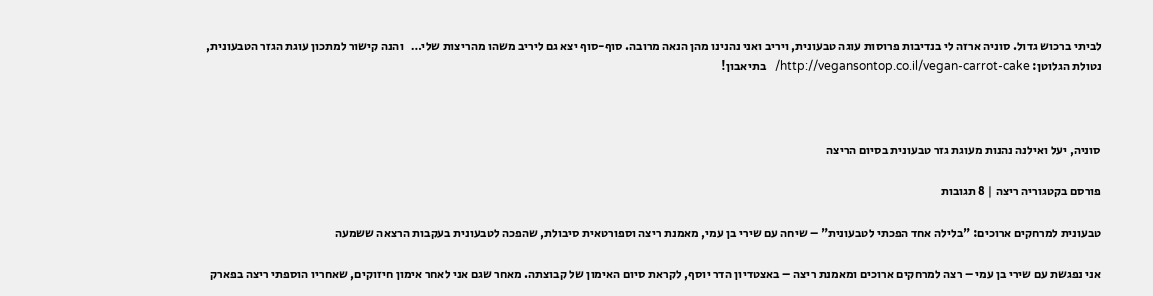לביתי ברכוש גדול. סוניה ארזה לי בנדיבות פרוסות עוגה טבעונית, ויריב ואני נהנינו מהן הנאה מרובה. סוף-סוף יצא גם ליריב משהו מהריצות שלי…   והנה קישור למתכון עוגת הגזר הטבעונית, נטולת הגלוטן: http://vegansontop.co.il/vegan-carrot-cake/   בתיאבון!



סוניה, יעל ואילנה נהנות מעוגת גזר טבעונית בסיום הריצה

פורסם בקטגוריה ריצה | 8 תגובות

טבעונית למרחקים ארוכים: "בלילה אחד הפכתי לטבעונית" – שיחה עם שירי בן עמי, מאמנת ריצה וספורטאית סיבולת, שהפכה לטבעונית בעקבות הרצאה ששמעה

אני נפגשת עם שירי בן עמי – רצה למרחקים ארוכים ומאמנת ריצה – באצטדיון הדר יוסף, לקראת סיום האימון של קבוצתה. מאחר שגם אני לאחר אימון חיזוקים, שאחריו הוספתי ריצה בפארק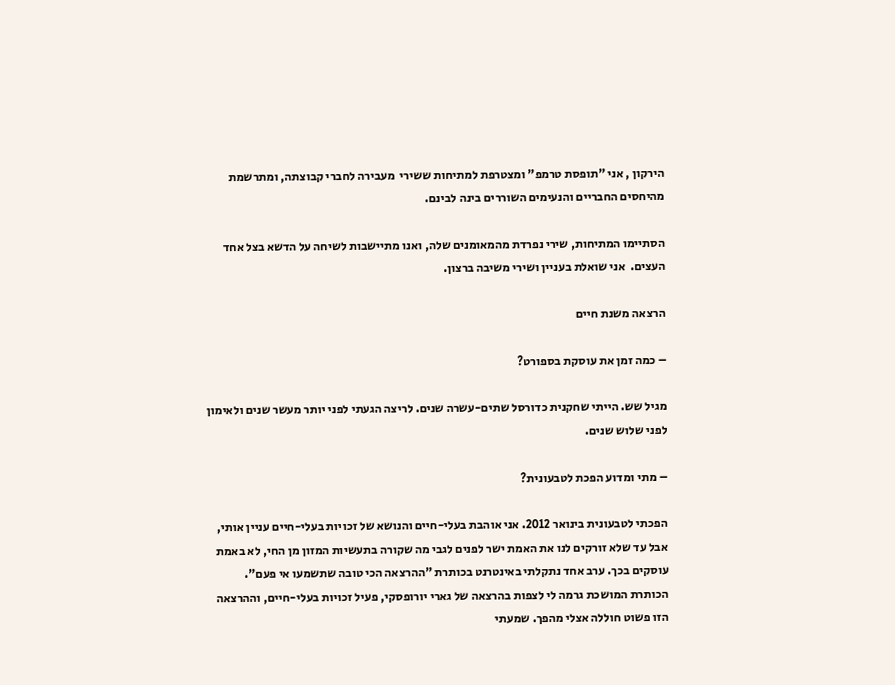הירקון , אני "תופסת טרמפ" ומצטרפת למתיחות ששירי  מעבירה לחברי קבוצתה, ומתרשמת מהיחסים החבריים והנעימים השוררים בינה לבינם.

הסתיימו המתיחות, שירי נפרדת מהמאומנים שלה, ואנו מתיישבות לשיחה על הדשא בצל אחד העצים.  אני שואלת בעניין ושירי משיבה ברצון.

הרצאה משנת חיים

– כמה זמן את עוסקת בספורט?

מגיל שש. הייתי שחקנית כדורסל שתים-עשרה שנים. לריצה הגעתי לפני יותר מעשר שנים ולאימון לפני שלוש שנים.

– מתי ומדוע הפכת לטבעונית?

הפכתי לטבעונית בינואר 2012. אני אוהבת בעלי-חיים והנושא של זכויות בעלי-חיים עניין אותי, אבל עד שלא זורקים לנו את האמת ישר לפנים לגבי מה שקורה בתעשיות המזון מן החי, לא באמת עוסקים בכך. ערב אחד נתקלתי באינטרנט בכותרת "ההרצאה הכי טובה שתשמעו אי פעם". הכותרת המושכת גרמה לי לצפות בהרצאה של גארי יורופסקי, פעיל זכויות בעלי-חיים, וההרצאה הזו פשוט חוללה אצלי מהפך. שמעתי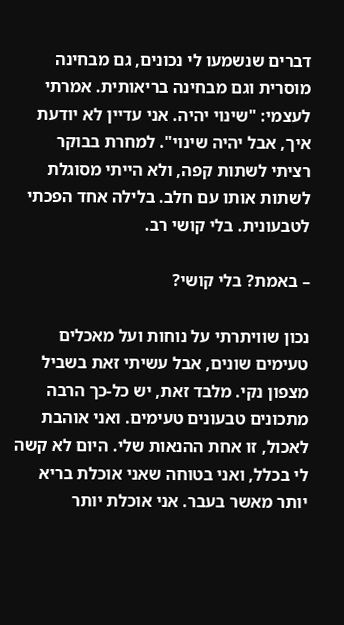דברים שנשמעו לי נכונים, גם מבחינה מוסרית וגם מבחינה בריאותית. אמרתי לעצמי: "שינוי יהיה. אני עדיין לא יודעת איך, אבל יהיה שינוי". למחרת בבוקר רציתי לשתות קפה, ולא הייתי מסוגלת לשתות אותו עם חלב. בלילה אחד הפכתי לטבעונית. בלי קושי רב.

– באמת? בלי קושי?

נכון שוויתרתי על נוחות ועל מאכלים טעימים שונים, אבל עשיתי זאת בשביל מצפון נקי. מלבד זאת, יש כל-כך הרבה מתכונים טבעונים טעימים. ואני אוהבת לאכול, זו אחת ההנאות שלי. היום לא קשה לי בכלל, ואני בטוחה שאני אוכלת בריא יותר מאשר בעבר. אני אוכלת יותר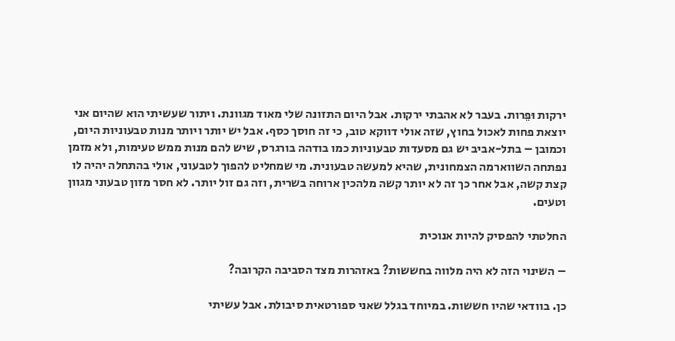ירקות וּפֵרות. בעבר לא אהבתי ירקות. אבל היום התזונה שלי מאוד מגוונת. ויתור שעשיתי הוא שהיום אני יוצאת פחות לאכול בחוץ, שזה אולי דווקא טוב, כי זה חוסך כסף. אבל יש יותר ויותר מנות טבעוניות היום, וכמובן – בתל-אביב יש גם מסעדות טבעוניות כמו בודהה בורגרס, שיש להם מנות ממש טעימות, ולא מזמן נפתחה השווארמה הצמחונית, שהיא למעשה טבעונית. מי שמחליט להפוך לטבעוני, אולי בהתחלה יהיה לו קצת קשה, אבל אחר כך זה לא יותר קשה מלהכין ארוחה בשרית, וזה גם זול יותר. לא חסר מזון טבעוני מגוון וטעים.

החלטתי להפסיק להיות אנוכית

– השינוי הזה לא היה מלווה בחששות? באזהרות מצד הסביבה הקרובה?

כן. בוודאי שהיו חששות. במיוחד בגלל שאני ספורטאית סיבולת. אבל עשיתי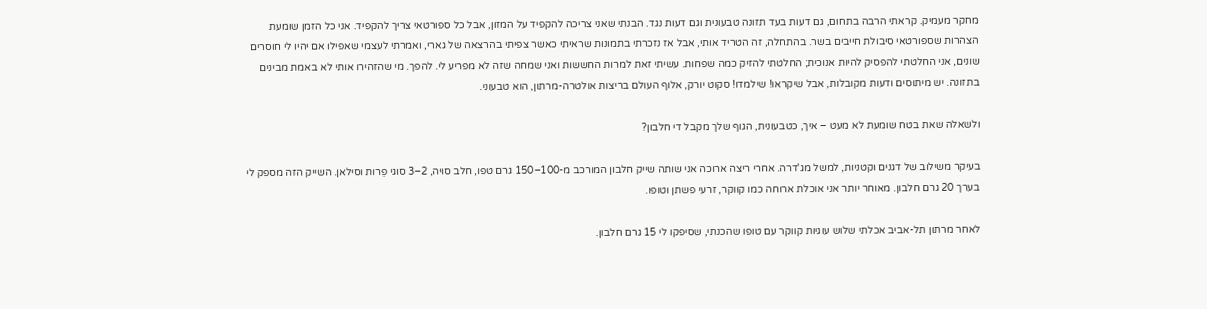מחקר מעמיק. קראתי הרבה בתחום, גם דעות בעד תזונה טבעונית וגם דעות נגד. הבנתי שאני צריכה להקפיד על המזון, אבל כל ספורטאי צריך להקפיד. אני כל הזמן שומעת הצהרות שספורטאי סיבולת חייבים בשר. בהתחלה, זה הטריד אותי, אבל אז נזכרתי בתמונות שראיתי כאשר צפיתי בהרצאה של גארי, ואמרתי לעצמי שאפילו אם יהיו לי חוסרים שונים, אני החלטתי להפסיק להיות אנוכית; החלטתי להזיק כמה שפחות. עשיתי זאת למרות החששות ואני שמחה שזה לא מפריע לי. להפך. מי שהזהירו אותי לא באמת מבינים בתזונה. יש מיתוסים ודעות מקובלות, אבל שיקראו! שילמדו! סקוט יורק, אלוף העולם בריצות אולטרה-מרתון, הוא טבעוני.

ולשאלה שאת בטח שומעת לא מעט – איך, כטבעונית, הגוף שלך מקבל די חלבון?

בעיקר משילוב של דגנים וקטניות, למשל מג'דרה. אחרי ריצה ארוכה אני שותה שייק חלבון המורכב מ-100–150 גרם טפו, חלב סויה, 2–3 סוגי פֵרות וסילאן. השייק הזה מספק לי בערך 20 גרם חלבון. מאוחר יותר אני אוכלת ארוחה כמו קווקר, זרעי פשתן וטופו.

לאחר מרתון תל-אביב אכלתי שלוש עוגיות קווקר עם טופו שהכנתי, שסיפקו לי 15 גרם חלבון.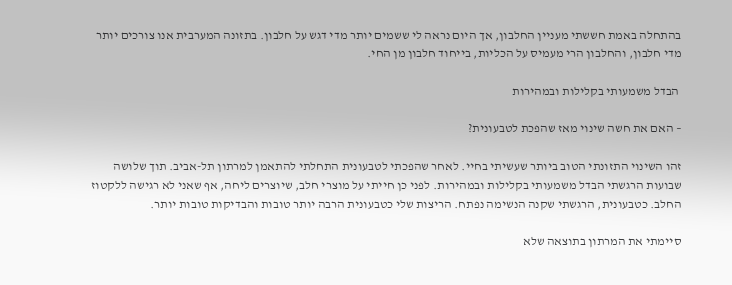בהתחלה באמת חששתי מעניין החלבון, אך היום נראה לי ששמים יותר מדי דגש על חלבון. בתזונה המערבית אנו צורכים יותר מדי חלבון, והחלבון הרי מעמיס על הכליות, בייחוד חלבון מן החי.

 הבדל משמעותי בקלילות ובמהירות

– האם את חשה שינוי מאז שהפכת לטבעונית?

זהו השינוי התזונתי הטוב ביותר שעשיתי בחיי. לאחר שהפכתי לטבעונית התחלתי להתאמן למרתון תל-אביב. תוך שלושה שבועות הרגשתי הבדל משמעותי בקלילות ובמהירות. לפני כן חייתי על מוצרי חלב, שיוצרים ליחה, אף שאני לא רגישה ללקטוז החלב. כטבעונית, הרגשתי שקנה הנשימה נפתח. הריצות שלי כטבעונית הרבה יותר טובות והבדיקות טובות יותר.

סיימתי את המרתון בתוצאה שלא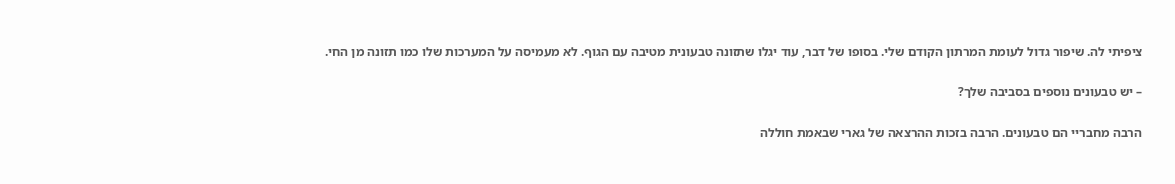ציפיתי לה. שיפור גדול לעומת המרתון הקודם שלי. בסופו של דבר, עוד יגלו שתזונה טבעונית מטיבה עם הגוף. לא מעמיסה על המערכות שלו כמו תזונה מן החי.

– יש טבעונים נוספים בסביבה שלך?

הרבה מחבריי הם טבעונים. הרבה בזכות ההרצאה של גארי שבאמת חוללה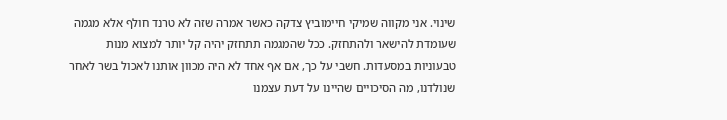שינוי. אני מקווה שמיקי חיימוביץ צדקה כאשר אמרה שזה לא טרנד חולף אלא מגמה שעומדת להישאר ולהתחזק. ככל שהמגמה תתחזק יהיה קל יותר למצוא מנות טבעוניות במסעדות. חשבי על כך, אם אף אחד לא היה מכוון אותנו לאכול בשר לאחר שנולדנו, מה הסיכויים שהיינו על דעת עצמנו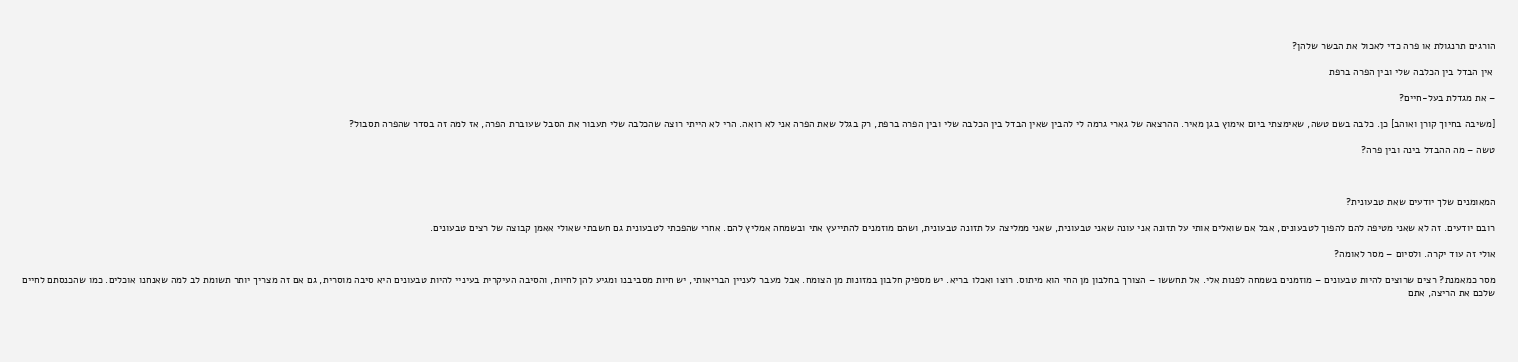הורגים תרנגולת או פרה כדי לאכול את הבשר שלהן?

 אין הבדל בין הכלבה שלי ובין הפרה ברפת

– את מגדלת בעל-חיים?

[משיבה בחיוך קורן ואוהב] כן. כלבה בשם טשה, שאימצתי ביום אימוץ בגן מאיר. ההרצאה של גארי גרמה לי להבין שאין הבדל בין הכלבה שלי ובין הפרה ברפת, רק בגלל שאת הפרה אני לא רואה. הרי לא הייתי רוצה שהכלבה שלי תעבור את הסבל שעוברת הפרה, אז למה זה בסדר שהפרה תסבול?

טשה – מה ההבדל בינה ובין פרה?



המאומנים שלך יודעים שאת טבעונית?

רובם יודעים. זה לא שאני מטיפה להם להפוך לטבעונים, אבל אם שואלים אותי על תזונה אני עונה שאני טבעונית, שאני ממליצה על תזונה טבעונית, ושהם מוזמנים להתייעץ אתי ובשמחה אמליץ להם. אחרי שהפכתי לטבעונית גם חשבתי שאולי אאמן קבוצה של רצים טבעונים.

אולי זה עוד יקרה. ולסיום – מסר לאומה?

מסר כמאמנת? רצים שרוצים להיות טבעונים – מוזמנים בשמחה לפנות אלי. אל תחששו – הצורך בחלבון מן החי הוא מיתוס. רוצו ואכלו בריא. יש מספיק חלבון במזונות מן הצומח. אבל מעבר לעניין הבריאותי, יש חיות מסביבנו ומגיע להן לחיות, והסיבה העיקרית בעיניי להיות טבעונים היא סיבה מוסרית, גם אם זה מצריך יותר תשומת לב למה שאנחנו אוכלים. כמו שהכנסתם לחיים שלכם את הריצה, אתם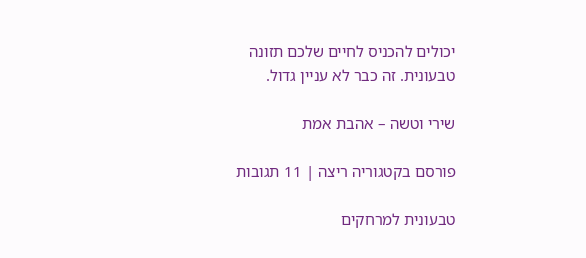יכולים להכניס לחיים שלכם תזונה טבעונית. זה כבר לא עניין גדול.

שירי וטשה – אהבת אמת

פורסם בקטגוריה ריצה | 11 תגובות

טבעונית למרחקים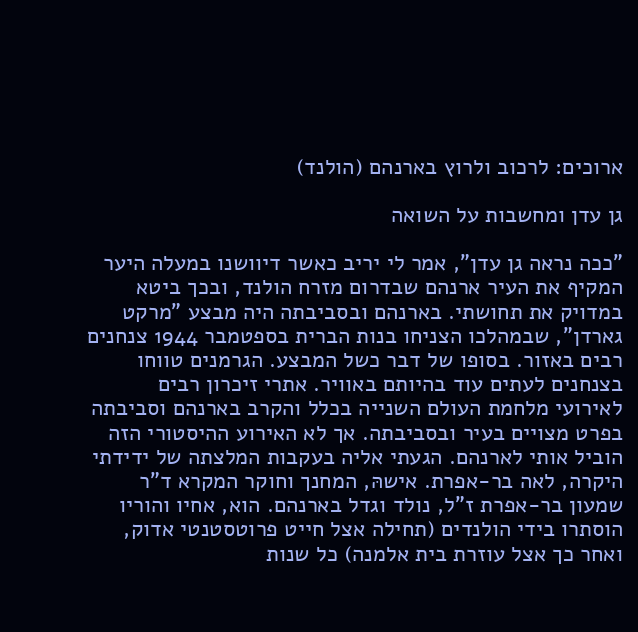ארוכים: לרכוב ולרוץ בארנהם (הולנד)

גן עדן ומחשבות על השואה

"ככה נראה גן עדן", אמר לי יריב כאשר דיוושנו במעלה היער המקיף את העיר ארנהם שבדרום מזרח הולנד, ובכך ביטא במדויק את תחושתי. בארנהם ובסביבתה היה מבצע "מרקט גארדן", שבמהלכו הצניחו בנות הברית בספטמבר 1944 צנחנים רבים באזור. בסופו של דבר כשל המבצע. הגרמנים טווחו בצנחנים לעתים עוד בהיותם באוויר. אתרי זיכרון רבים לאירועי מלחמת העולם השנייה בכלל והקרב בארנהם וסביבתה בפרט מצויים בעיר ובסביבתה. אך לא האירוע ההיסטורי הזה הוביל אותי לארנהם. הגעתי אליה בעקבות המלצתה של ידידתי היקרה, לאה בר-אפרת. אישהּ, המחנך וחוקר המקרא ד"ר שמעון בר-אפרת ז"ל, נולד וגדל בארנהם. הוא, אחיו והוריו הוסתרו בידי הולנדים (תחילה אצל חייט פרוטסטנטי אדוק, ואחר כך אצל עוזרת בית אלמנה) כל שנות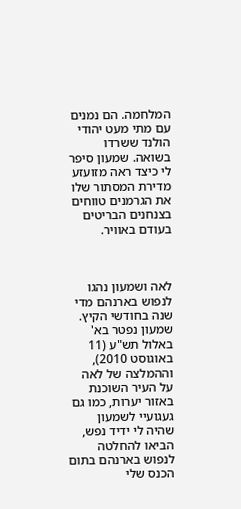המלחמה. הם נמנים עם מתי מעט יהודי הולנד ששרדו בשואה. שמעון סיפר לי כיצד ראה מזועזע מדירת המסתור שלו את הגרמנים טווחים בצנחנים הבריטים בעודם באוויר.



לאה ושמעון נהגו לנפוש בארנהם מדי שנה בחודשי הקיץ. שמעון נפטר בא' באלול תש"ע (11 באוגוסט 2010), וההמלצה של לאה על העיר השוכנת באזור יערות, כמו גם געגועיי לשמעון שהיה לי ידיד נפש, הביאו להחלטה לנפוש בארנהם בתום הכנס שלי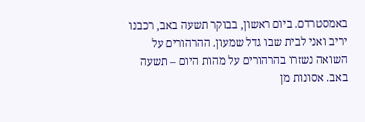באמסטרדם. ביום ראשון, בבוקר תשעה באב, רכבנו יריב ואני לבית שבו גדל שמעון. ההרהורים על השואה נשזרו בהרהורים על מהות היום – תשעה באב. אסונות מן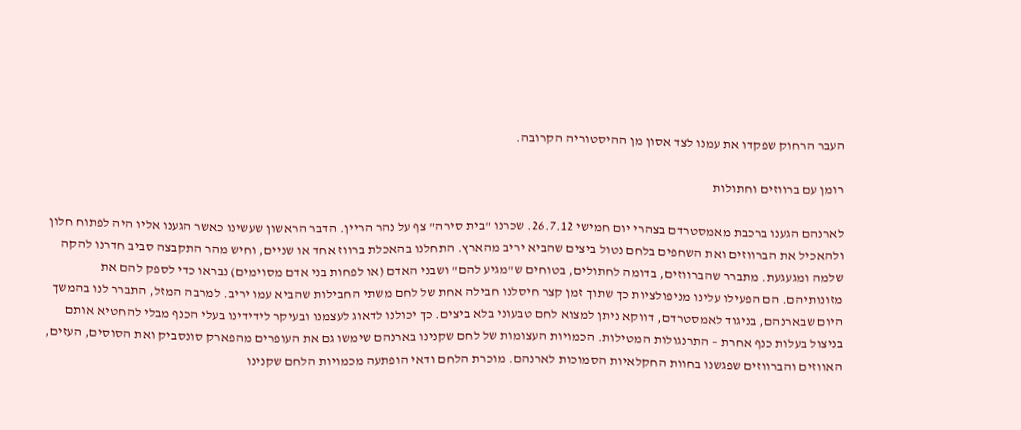העבר הרחוק שפקדו את עמנו לצד אסון מן ההיסטוריה הקרובה.

רומן עם ברווזים וחתולות

לארנהם הגענו ברכבת מאמסטרדם בצהרי יום חמישי 26.7.12. שכרנו "בית סירה" צף על נהר הריין. הדבר הראשון שעשינו כאשר הגענו אליו היה לפתוח חלון ולהאכיל את הברווזים ואת השחפים בלחם נטול ביצים שהביא יריב מהארץ. התחלנו בהאכלת ברווז אחד או שניים, וחיש מהר התקבצה סביב חדרנו להקה שלמה ומגעגעת. מתברר שהברווזים, בדומה לחתולים, בטוחים ש"מגיע להם" ושבני האדם (או לפחות בני אדם מסוימים) נבראו כדי לספק להם את מזונותיהם. הם הפעילו עלינו מניפולציות כך שתוך זמן קצר חיסלנו חבילה אחת של לחם משתי החבילות שהביא עמו יריב. למרבה המזל, התברר לנו בהמשך היום שבארנהם, בניגוד לאמסטרדם, דווקא ניתן למצוא לחם טבעוני בלא ביצים. כך יכולנו לדאוג לעצמנו ובעיקר לידידינו בעלי הכנף מבלי להחטיא אותם בניצול בעלות כנף אחרת – התרנגולות המטילות. הכמויות העצומות של לחם שקנינו בארנהם שימשו גם את העופרים מהפארק סונסביק ואת הסוסים, העזים, האווזים והברווזים שפגשנו בחוות החקלאיות הסמוכות לארנהם. מוכרת הלחם ודאי הופתעה מכמויות הלחם שקנינו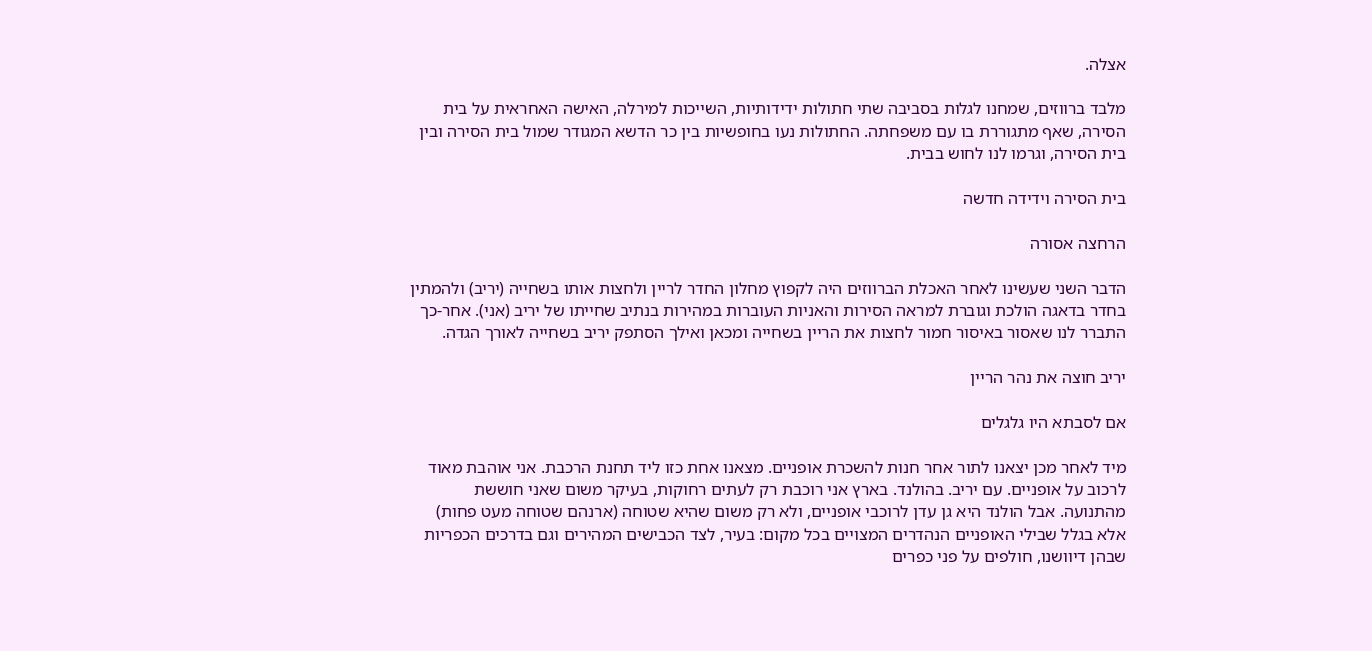אצלה.

מלבד ברווזים, שמחנו לגלות בסביבה שתי חתולות ידידותיות, השייכות למירלה, האישה האחראית על בית הסירה, שאף מתגוררת בו עם משפחתה. החתולות נעו בחופשיות בין כר הדשא המגודר שמול בית הסירה ובין בית הסירה, וגרמו לנו לחוש בבית.

בית הסירה וידידה חדשה

הרחצה אסורה

הדבר השני שעשינו לאחר האכלת הברווזים היה לקפוץ מחלון החדר לריין ולחצות אותו בשחייה (יריב) ולהמתין בחדר בדאגה הולכת וגוברת למראה הסירות והאניות העוברות במהירות בנתיב שחייתו של יריב (אני). אחר-כך התברר לנו שאסור באיסור חמור לחצות את הריין בשחייה ומכאן ואילך הסתפק יריב בשחייה לאורך הגדה.

יריב חוצה את נהר הריין

אם לסבתא היו גלגלים

מיד לאחר מכן יצאנו לתור אחר חנות להשכרת אופניים. מצאנו אחת כזו ליד תחנת הרכבת. אני אוהבת מאוד לרכוב על אופניים. עם יריב. בהולנד. בארץ אני רוכבת רק לעתים רחוקות, בעיקר משום שאני חוששת מהתנועה. אבל הולנד היא גן עדן לרוכבי אופניים, ולא רק משום שהיא שטוחה (ארנהם שטוחה מעט פחות) אלא בגלל שבילי האופניים הנהדרים המצויים בכל מקום: בעיר, לצד הכבישים המהירים וגם בדרכים הכפריות שבהן דיוושנו, חולפים על פני כפרים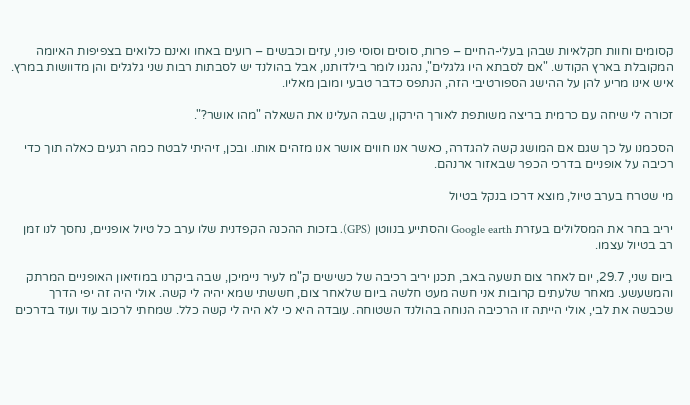קסומים וחוות חקלאיות שבהן בעלי-החיים – פרות, סוסים וסוסי פוני, עזים וכבשים – רועים באחו ואינם כלואים בצפיפות האיומה המקובלת בארץ הקודש. "אם לסבתא היו גלגלים", נהגנו לומר בילדותנו, אבל בהולנד יש לסבתות רבות שני גלגלים והן מדוושות במרץ. איש אינו מריע להן על ההישג הספורטיבי הזה, הנתפס כדבר טבעי ומובן מאליו.

זכורה לי שיחה עם כרמית בריצה משותפת לאורך הירקון, שבה העלינו את השאלה "מהו אושר?".

הסכמנו על כך שגם אם המושג קשה להגדרה, כאשר אנו חווים אושר אנו מזהים אותו. ובכן, זיהיתי לבטח כמה רגעים כאלה תוך כדי רכיבה על אופניים בדרכי הכפר שבאזור ארנהם.

מי שטרח בערב טיול, מוצא דרכו בנקל בטיול

יריב בחר את המסלולים בעזרת Google earth והסתייע בנווטן (GPS). בזכות ההכנה הקפדנית שלו ערב כל טיול אופניים, נחסך לנו זמן רב בטיול עצמו.

ביום שני, 29.7, יום לאחר צום תשעה באב, תכנן יריב רכיבה של כשישים ק"מ לעיר ניימיכן, שבה ביקרנו במוזיאון האופניים המרתק והמשעשע. מאחר שלעתים קרובות אני חשה מעט חלשה ביום שלאחר צום, חששתי שמא יהיה לי קשה. אולי היה זה יפי הדרך שכבשה את לבי, אולי הייתה זו הרכיבה הנוחה בהולנד השטוחה. עובדה היא כי לא היה לי קשה כלל. שמחתי לרכוב עוד ועוד בדרכים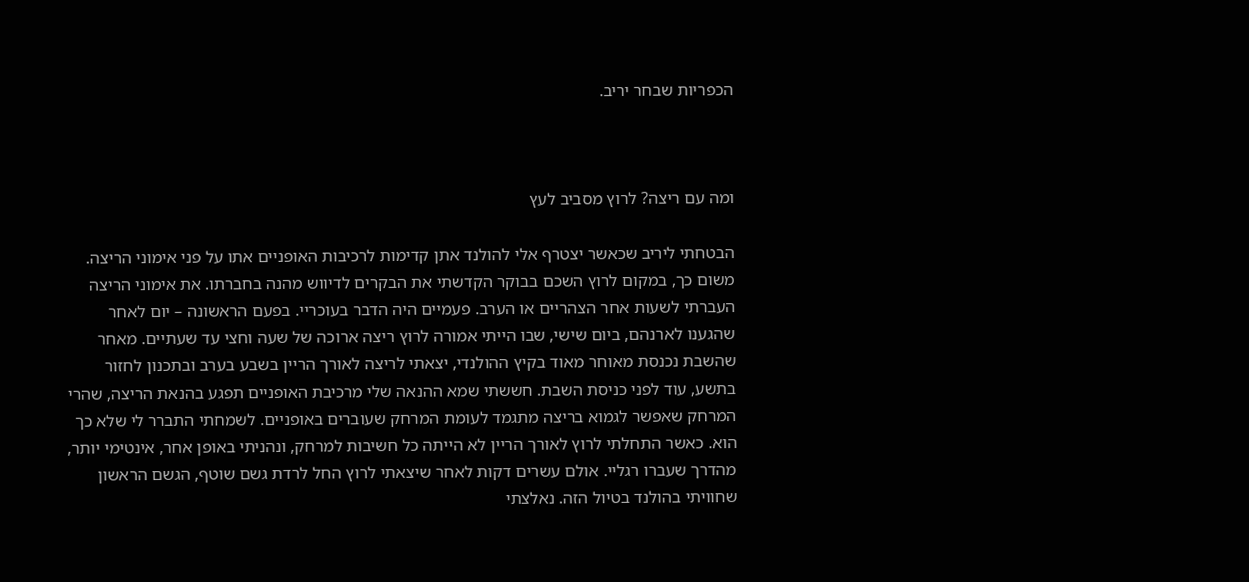הכפריות שבחר יריב.



ומה עם ריצה? לרוץ מסביב לעץ

הבטחתי ליריב שכאשר יצטרף אלי להולנד אתן קדימות לרכיבות האופניים אתו על פני אימוני הריצה. משום כך, במקום לרוץ השכם בבוקר הקדשתי את הבקרים לדיווש מהנה בחברתו. את אימוני הריצה העברתי לשעות אחר הצהריים או הערב. פעמיים היה הדבר בעוכריי. בפעם הראשונה – יום לאחר שהגענו לארנהם, ביום שישי, שבו הייתי אמורה לרוץ ריצה ארוכה של שעה וחצי עד שעתיים. מאחר שהשבת נכנסת מאוחר מאוד בקיץ ההולנדי, יצאתי לריצה לאורך הריין בשבע בערב ובתכנון לחזור בתשע, עוד לפני כניסת השבת. חששתי שמא ההנאה שלי מרכיבת האופניים תפגע בהנאת הריצה, שהרי המרחק שאפשר לגמוא בריצה מתגמד לעומת המרחק שעוברים באופניים. לשמחתי התברר לי שלא כך הוא. כאשר התחלתי לרוץ לאורך הריין לא הייתה כל חשיבות למרחק, ונהניתי באופן אחר, אינטימי יותר, מהדרך שעברו רגליי. אולם עשרים דקות לאחר שיצאתי לרוץ החל לרדת גשם שוטף, הגשם הראשון שחוויתי בהולנד בטיול הזה. נאלצתי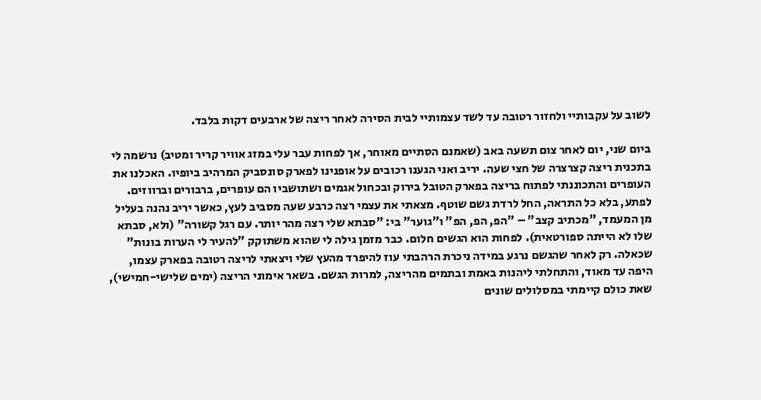לשוב על עקבותיי ולחזור רטובה עד לשד עצמותיי לבית הסירה לאחר ריצה של ארבעים דקות בלבד.

ביום שני, יום לאחר צום תשעה באב (שאמנם הסתיים מאוחר, אך לפחות עבר עלי במזג אוויר קריר ומטיב) נרשמה לי בתכנית ריצה קצרצרה של חצי שעה. יריב ואני הגענו רכובים על אופנינו לפארק סונסביק המרהיב ביופיו. האכלנו את העופרים והתכוננתי לפתוח בריצה בפארק הטובל בירוק ובכחול אגמים ושתושביו הם עופרים, ברבורים וברווזים. לפתע, בלא כל התראה, החל לרדת גשם שוטף. מצאתי את עצמי רצה כרבע שעה מסביב לעץ, כאשר יריב נהנה בעליל מן המעמד, "מכתיב קצב" – "הפ, הפ, הפ" ו"גוער" בי: "סבתא שלי רצה מהר יותר. עם רגל קשורה" (ולא, סבתא שלו לא הייתה ספורטאית). לפחות הוא הגשים חלום. כבר מזמן גילה לי שהוא משתוקק "להעיר לי הערות בונות" שכאלה. רק לאחר שהגשם נרגע במידה ניכרת הרהבתי עוז להיפרד מהעץ שלי ויצאתי לריצה רטובה בפארק עצמו, היפה עד מאוד, והתחלתי ליהנות באמת ובתמים מהריצה, למרות הגשם. בשאר אימוני הריצה (ימים שלישי-חמישי), שאת כולם קיימתי במסלולים שונים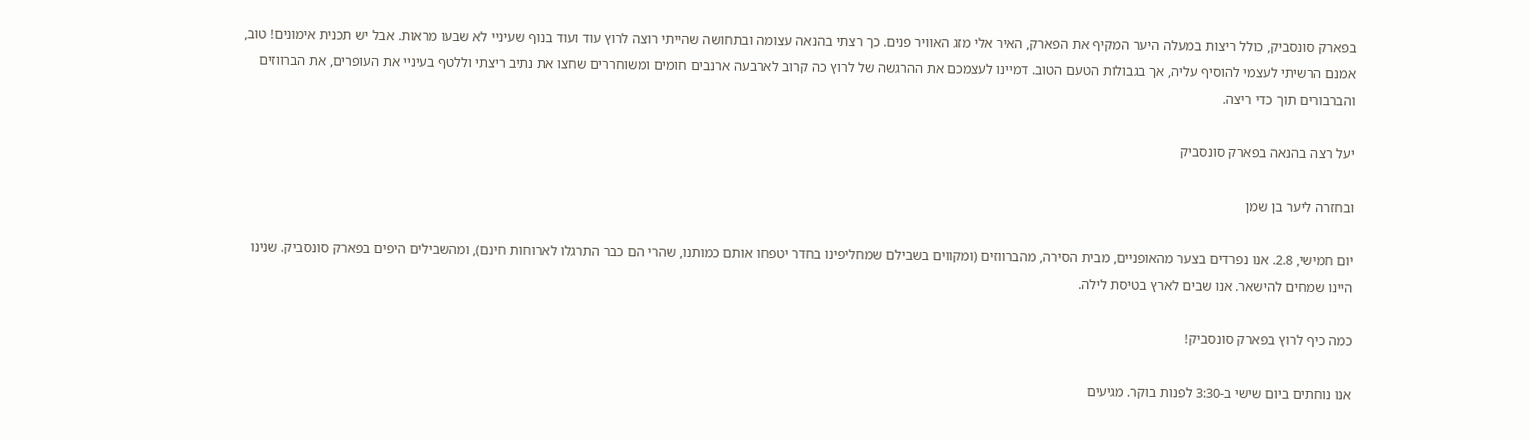בפארק סונסביק, כולל ריצות במעלה היער המקיף את הפארק, האיר אלי מזג האוויר פנים. כך רצתי בהנאה עצומה ובתחושה שהייתי רוצה לרוץ עוד ועוד בנוף שעיניי לא שבעו מראות. אבל יש תכנית אימונים! טוב, אמנם הרשיתי לעצמי להוסיף עליה, אך בגבולות הטעם הטוב. דמיינו לעצמכם את ההרגשה של לרוץ כה קרוב לארבעה ארנבים חומים ומשוחררים שחצו את נתיב ריצתי וללטף בעיניי את העופרים, את הברווזים והברבורים תוך כדי ריצה.

יעל רצה בהנאה בפארק סונסביק

ובחזרה ליער בן שמן

יום חמישי, 2.8. אנו נפרדים בצער מהאופניים, מבית הסירה, מהברווזים (ומקווים בשבילם שמחליפינו בחדר יטפחו אותם כמותנו, שהרי הם כבר התרגלו לארוחות חינם), ומהשבילים היפים בפארק סונסביק. שנינו היינו שמחים להישאר. אנו שבים לארץ בטיסת לילה.

כמה כיף לרוץ בפארק סונסביק!

אנו נוחתים ביום שישי ב-3:30 לפנות בוקר. מגיעים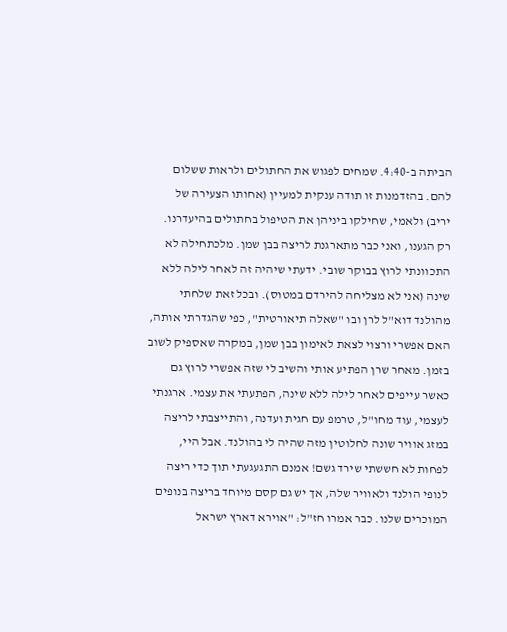הביתה ב-4:40. שמחים לפגוש את החתולים ולראות ששלום להם. בהזדמנות זו תודה ענקית למעיין (אחותו הצעירה של יריב) ולאמי, שחילקו ביניהן את הטיפול בחתולים בהיעדרנו. רק הגענו, ואני כבר מתארגנת לריצה בבן שמן. מלכתחילה לא התכוונתי לרוץ בבוקר שובי. ידעתי שיהיה זה לאחר לילה ללא שינה (אני לא מצליחה להירדם במטוס). ובכל זאת שלחתי מהולנד דוא"ל לרן ובו "שאלה תיאורטית", כפי שהגדרתי אותה, האם אפשרי ורצוי לצאת לאימון בבן שמן, במקרה שאספיק לשוב בזמן. מאחר שרן הפתיע אותי והשיב לי שזה אפשרי לרוץ גם כאשר עייפים לאחר לילה ללא שינה, הפתעתי את עצמי. ארגנתי לעצמי, עוד מחו"ל, טרמפ עם חגית ועדנה, והתייצבתי לריצה במזג אוויר שונה לחלוטין מזה שהיה לי בהולנד. אבל היי, לפחות לא חששתי שירד גשם! אמנם התגעגעתי תוך כדי ריצה לנופי הולנד ולאוויר שלה, אך יש גם קסם מיוחד בריצה בנופים המוכרים שלנו. כבר אמרו חז"ל: "אוירא דארץ ישראל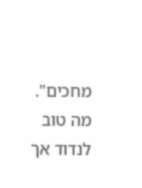מחכים". מה טוב לנדוד אך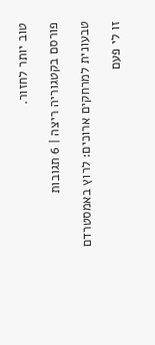טוב יותר לחזור.

פורסם בקטגוריה ריצה | 6 תגובות

טבעונית למרחקים ארוכים: לרוץ באמסטרדם

זו לי פעם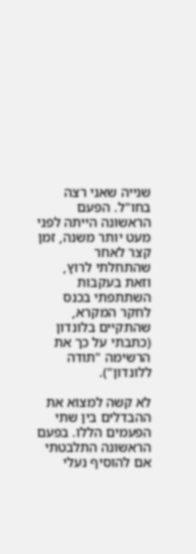שנייה שאני רצה בחו"ל. הפעם הראשונה הייתה לפני מעט יותר משנה, זמן קצר לאחר שהתחלתי לרוץ, וזאת בעקבות השתתפתי בכנס לחקר המקרא, שהתקיים בלונדון (כתבתי על כך את הרשימה "תודה ללונדון").

לא קשה למצוא את ההבדלים בין שתי הפעמים הללו. בפעם הראשונה התלבטתי אם להוסיף נעלי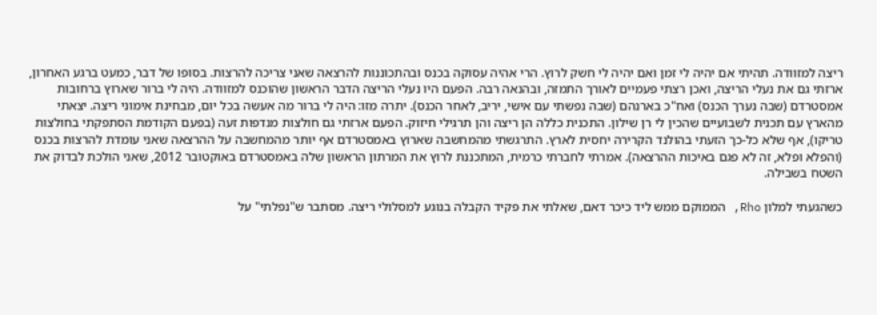ריצה למזוודה. תהיתי אם יהיה לי זמן ואם יהיה לי חשק לרוץ. הרי אהיה עסוקה בכנס ובהתכוננות להרצאה שאני צריכה להרצות. בסופו של דבר, כמעט ברגע האחרון, ארזתי גם את נעלי הריצה, ואכן רצתי פעמיים לאורך התמזה, ובהנאה רבה. הפעם היו נעלי הריצה הדבר הראשון שהוכנס למזוודה. היה לי ברור שארוץ ברחובות אמסטרדם (שבה נערך הכנס) ואח"כ בארנהם (שבה נפשתי עם אישי, יריב, לאחר הכנס). יתרה מזו: היה לי ברור מה אעשה בכל יום, מבחינת אימוני ריצה. יצאתי מהארץ עם תכנית לשבועיים שהכין לי רן שילון. התכנית כללה הן ריצה והן תרגילי חיזוק. הפעם ארזתי גם חולצות מנדפות זעה (בפעם הקודמת הסתפקתי בחולצות טריקו), אף שלא כל-כך הזעתי בהולנד הקרירה יחסית לארץ. התרגשתי מהמחשבה שארוץ באמסטרדם אף יותר מהמחשבה על ההרצאה שאני עומדת להרצות בכנס (והפלא ופלא, זה לא פגם באיכות ההרצאה). אמרתי לחברתי כרמית, המתכננת לרוץ את המרתון הראשון שלה באמסטרדם באוקטובר 2012, שאני הולכת לבדוק את השטח בשבילה.

כשהגעתי למלון Rho, הממוקם ממש ליד כיכר דאם, שאלתי את פקיד הקבלה בנוגע למסלולי ריצה. מסתבר ש"נפלתי" על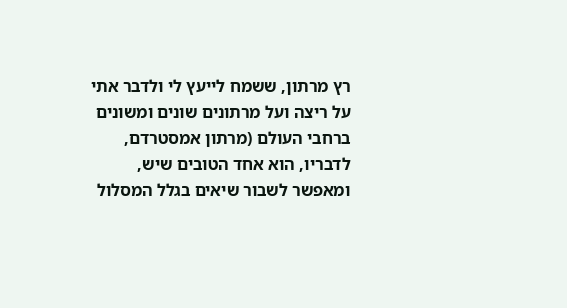רץ מרתון, ששמח לייעץ לי ולדבר אתי על ריצה ועל מרתונים שונים ומשונים ברחבי העולם (מרתון אמסטרדם, לדבריו, הוא אחד הטובים שיש, ומאפשר לשבור שיאים בגלל המסלול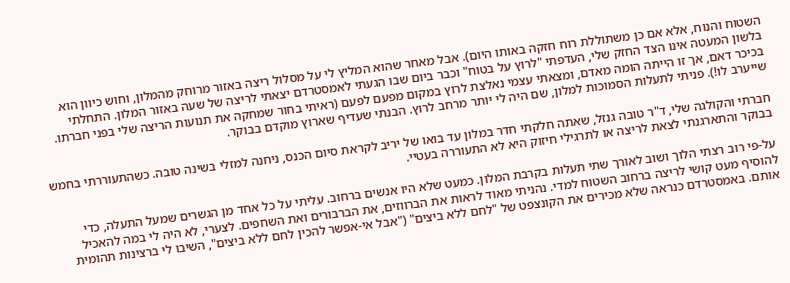השטוח והנוח, אלא אם כן משתוללת רוח חזקה באותו היום). אבל מאחר שהוא המליץ לי על מסלול ריצה באזור מרוחק מהמלון, וחוש כיוון הוא בלשון המעטה אינו הצד החזק שלי, העדפתי "לרוץ על בטוח" וכבר ביום שבו הגעתי לאמסטרדם יצאתי לריצה של שעה באזור המלון. התחלתי בכיכר דאם, אך זו הייתה הומה מאדם, ומצאתי עצמי נאלצת לרוץ במקום מפעם לפעם (ראיתי בחור שמחקה את תנועות הריצה שלי בפני חברתו. שייערב לו!). פניתי לתעלות הסמוכות למלון, שם היה לי יותר מרחב לרוץ. הבנתי שעדיף שארוץ מוקדם בבוקר.

חברתי והקולגה שלי, ד"ר טובה גנזל, שאתה חלקתי חדר במלון עד בואו של יריב לקראת סיום הכנס, ניחנה למזלי בשינה טובה. כשהתעוררתי בחמש בבוקר והתארגנתי לצאת לריצה או לתרגילי חיזוק היא לא התעוררה בעטיי.

על-פי רוב רצתי הלוך ושוב לאורך שתי תעלות בקרבת המלון. כמעט שלא היו אנשים ברחוב. עליתי על כל אחד מן הגשרים שמעל התעלה, כדי להוסיף מעט קושי לריצה ברחוב השטוח למדי. נהניתי מאוד לראות את הברווזים, את הברבורים ואת השחפים. לצערי, לא היה לי במה להאכיל אותם. באמסטרדם כנראה שלא מכירים את הקונצפט של "לחם ללא ביצים" ("אבל אי-אפשר להכין לחם ללא ביצים", השיבו לי ברצינות תהומית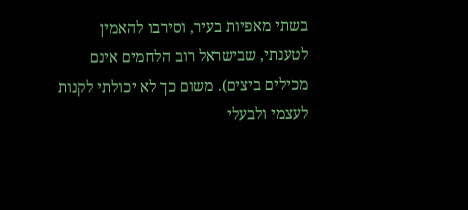בשתי מאפיות בעיר, וסירבו להאמין לטענתי, שבישראל רוב הלחמים אינם מכילים ביצים). משום כך לא יכולתי לקנות לעצמי ולבעלי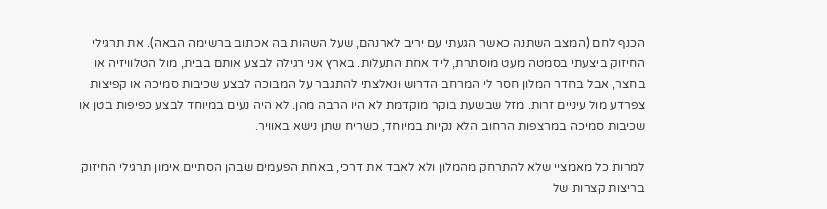הכנף לחם (המצב השתנה כאשר הגעתי עם יריב לארנהם, שעל השהות בה אכתוב ברשימה הבאה). את תרגילי החיזוק ביצעתי בסמטה מעט מוסתרת, ליד אחת התעלות. בארץ אני רגילה לבצע אותם בבית, מול הטלוויזיה או בחצר, אבל בחדר המלון חסר לי המרחב הדרוש ונאלצתי להתגבר על המבוכה לבצע שכיבות סמיכה או קפיצות צפרדע מול עיניים זרות. מזל שבשעת בוקר מוקדמת לא היו הרבה מהן. לא היה נעים במיוחד לבצע כפיפות בטן או שכיבות סמיכה במרצפות הרחוב הלא נקיות במיוחד, כשריח שתן נישא באוויר.

למרות כל מאמציי שלא להתרחק מהמלון ולא לאבד את דרכי, באחת הפעמים שבהן הסתיים אימון תרגילי החיזוק בריצות קצרות של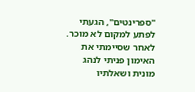"ספרינטים", הגעתי לפתע למקום לא מוכר. לאחר שסיימתי את האימון פניתי לנהג מונית ושאלתיו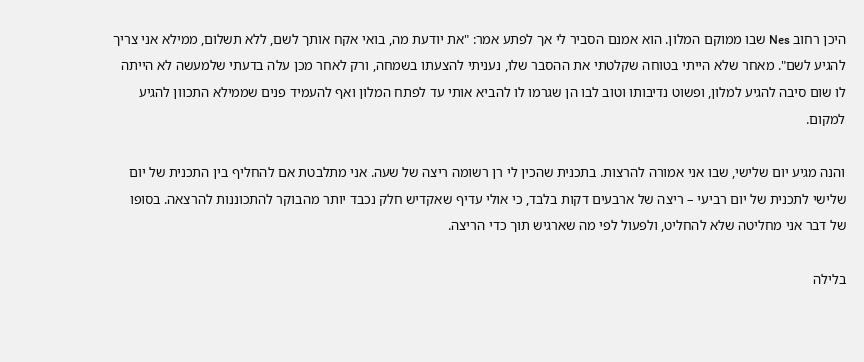היכן רחוב Nes שבו ממוקם המלון. הוא אמנם הסביר לי אך לפתע אמר: "את יודעת מה, בואי אקח אותך לשם, ללא תשלום, ממילא אני צריך להגיע לשם". מאחר שלא הייתי בטוחה שקלטתי את ההסבר שלו, נעניתי להצעתו בשמחה, ורק לאחר מכן עלה בדעתי שלמעשה לא הייתה לו שום סיבה להגיע למלון, ופשוט נדיבותו וטוב לבו הן שגרמו לו להביא אותי עד לפתח המלון ואף להעמיד פנים שממילא התכוון להגיע למקום.

והנה מגיע יום שלישי, שבו אני אמורה להרצות. בתכנית שהכין לי רן רשומה ריצה של שעה. אני מתלבטת אם להחליף בין התכנית של יום שלישי לתכנית של יום רביעי – ריצה של ארבעים דקות בלבד, כי אולי עדיף שאקדיש חלק נכבד יותר מהבוקר להתכוננות להרצאה. בסופו של דבר אני מחליטה שלא להחליט, ולפעול לפי מה שארגיש תוך כדי הריצה.

בלילה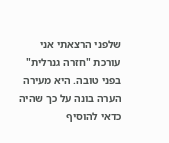שלפני הרצאתי אני עורכת "חזרה גנרלית" בפני טובה. היא מעירה הערה בונה על כך שהיה כדאי להוסיף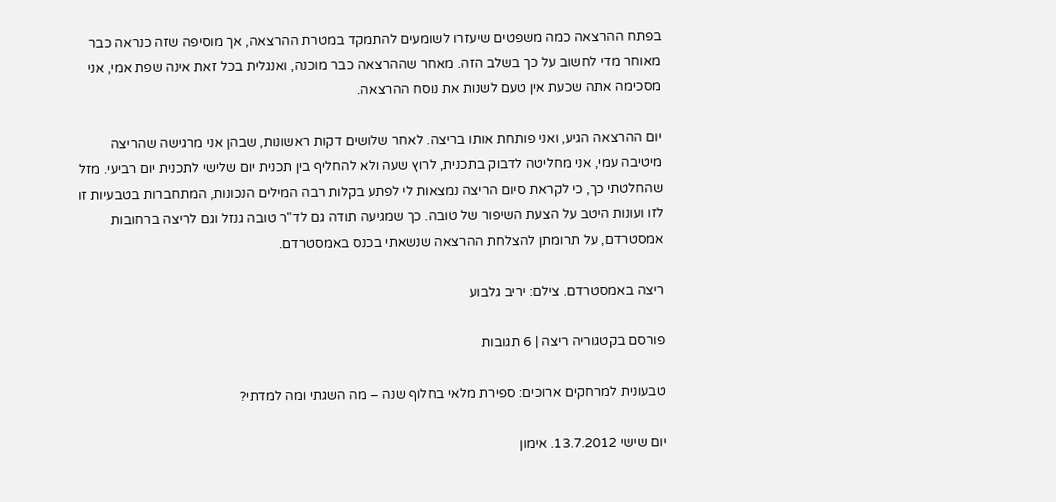בפתח ההרצאה כמה משפטים שיעזרו לשומעים להתמקד במטרת ההרצאה, אך מוסיפה שזה כנראה כבר מאוחר מדי לחשוב על כך בשלב הזה. מאחר שההרצאה כבר מוכנה, ואנגלית בכל זאת אינה שפת אמי, אני מסכימה אתה שכעת אין טעם לשנות את נוסח ההרצאה.

יום ההרצאה הגיע, ואני פותחת אותו בריצה. לאחר שלושים דקות ראשונות, שבהן אני מרגישה שהריצה מיטיבה עמי, אני מחליטה לדבוק בתכנית, לרוץ שעה ולא להחליף בין תכנית יום שלישי לתכנית יום רביעי. מזל שהחלטתי כך, כי לקראת סיום הריצה נמצאות לי לפתע בקלות רבה המילים הנכונות, המתחברות בטבעיות זו לזו ועונות היטב על הצעת השיפור של טובה. כך שמגיעה תודה גם לד"ר טובה גנזל וגם לריצה ברחובות אמסטרדם, על תרומתן להצלחת ההרצאה שנשאתי בכנס באמסטרדם.

ריצה באמסטרדם. צילם: יריב גלבוע

פורסם בקטגוריה ריצה | 6 תגובות

טבעונית למרחקים ארוכים: ספירת מלאי בחלוף שנה – מה השגתי ומה למדתי?

יום שישי 13.7.2012. אימון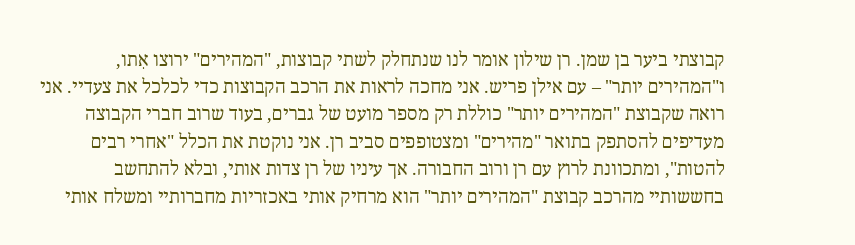קבוצתי ביער בן שמן. רן שילון אומר לנו שנתחלק לשתי קבוצות, "המהירים" ירוצו אִתו, ו"המהירים יותר" – עם אילן פריש. אני מחכה לראות את הרכב הקבוצות כדי לכלכל את צעדיי. אני רואה שקבוצת "המהירים יותר" כוללת רק מספר מועט של גברים, בעוד שרוב חברי הקבוצה מעדיפים להסתפק בתואר "מהירים" ומצטופפים סביב רן. אני נוקטת את הכלל "אחרי רבים להטות", ומתכוונת לרוץ עם רן ורוב החבורה. אך עיניו של רן צדות אותי, ובלא להתחשב בחששותיי מהרכב קבוצת "המהירים יותר" הוא מרחיק אותי באכזריות מחברותיי ומשלח אותי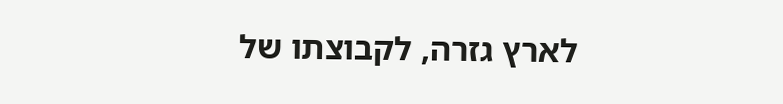לארץ גזרה, לקבוצתו של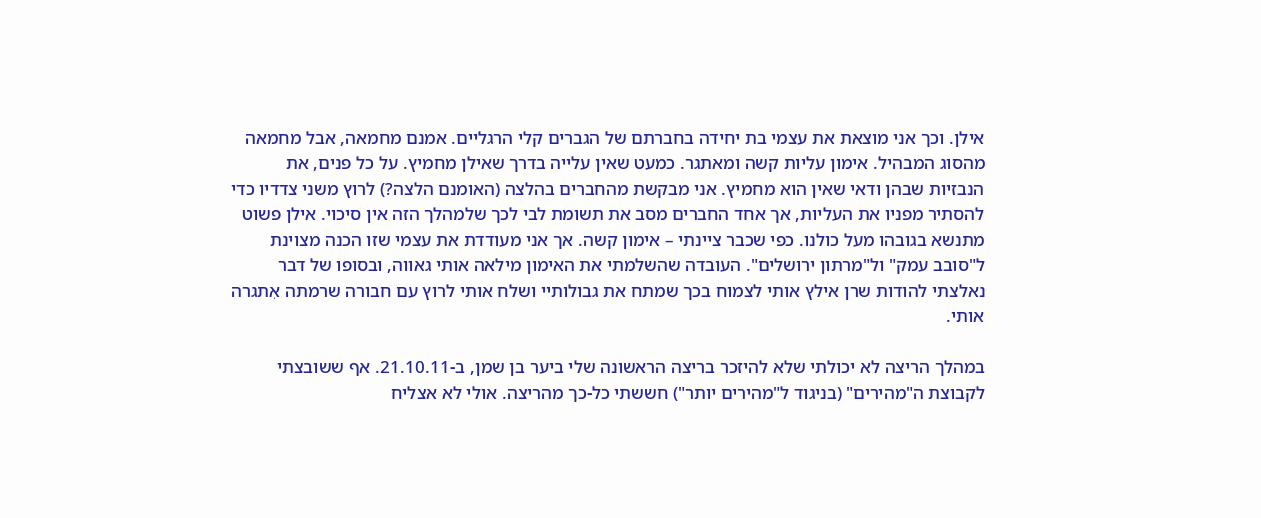אילן. וכך אני מוצאת את עצמי בת יחידה בחברתם של הגברים קלי הרגליים. אמנם מחמאה, אבל מחמאה מהסוג המבהיל. אימון עליות קשה ומאתגר. כמעט שאין עלייה בדרך שאילן מחמיץ. על כל פנים, את הנבזיות שבהן ודאי שאין הוא מחמיץ. אני מבקשת מהחברים בהלצה (האומנם הלצה?) לרוץ משני צדדיו כדי להסתיר מפניו את העליות, אך אחד החברים מסב את תשומת לבי לכך שלמהלך הזה אין סיכוי. אילן פשוט מתנשא בגובהו מעל כולנו. כפי שכבר ציינתי – אימון קשה. אך אני מעודדת את עצמי שזו הכנה מצוינת ל"סובב עמק" ול"מרתון ירושלים". העובדה שהשלמתי את האימון מילאה אותי גאווה, ובסופו של דבר נאלצתי להודות שרן אילץ אותי לצמוח בכך שמתח את גבולותיי ושלח אותי לרוץ עם חבורה שרמתה אִתגרה אותי.

במהלך הריצה לא יכולתי שלא להיזכר בריצה הראשונה שלי ביער בן שמן, ב-21.10.11. אף ששובצתי לקבוצת ה"מהירים" (בניגוד ל"מהירים יותר") חששתי כל-כך מהריצה. אולי לא אצליח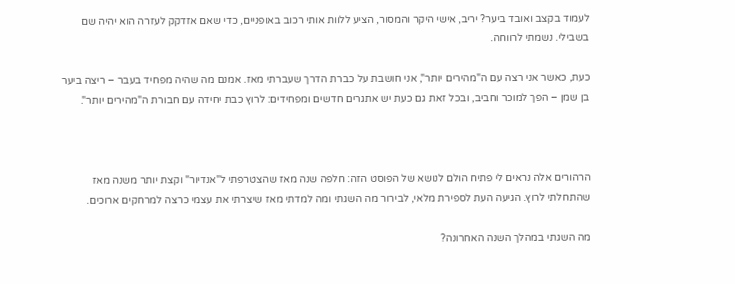לעמוד בקצב ואובד ביער? יריב, אישי היקר והמסור, הציע ללוות אותי רכוב באופניים, כדי שאם אזדקק לעזרה הוא יהיה שם בשבילי. נשמתי לרווחה.

כעת, כאשר אני רצה עם ה"מהירים יותר", אני חושבת על כברת הדרך שעברתי מאז. אמנם מה שהיה מפחיד בעבר – ריצה ביער בן שמן – הפך למוכר וחביב, ובכל זאת גם כעת יש אתגרים חדשים ומפחידים: לרוץ כבת יחידה עם חבורת ה"מהירים יותר".



הרהורים אלה נראים לי פתיח הולם לנושא של הפוסט הזה: חלפה שנה מאז שהצטרפתי ל"אנדיור" וקצת יותר משנה מאז שהתחלתי לרוץ. הגיעה העת לספירת מלאי, לבירור מה השגתי ומה למדתי מאז שיצרתי את עצמי כרצה למרחקים ארוכים.

מה השגתי במהלך השנה האחרונה?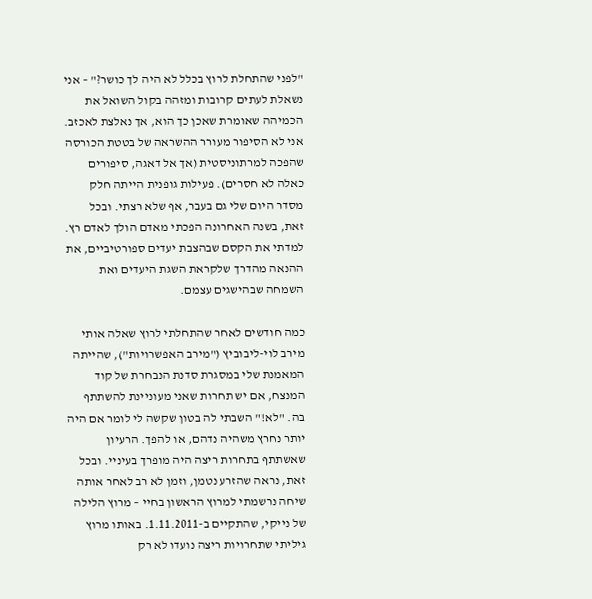"לפני שהתחלת לרוץ בכלל לא היה לך כושר?" – אני נשאלת לעתים קרובות ומזהה בקול השואל את הכמיהה שאומרת שאכן כך הוא, אך נאלצת לאכזב. אני לא הסיפור מעורר ההשראה של בטטת הכורסה שהפכה למרתוניסטית (אך אל דאגה, סיפורים כאלה לא חסרים). פעילות גופנית הייתה חלק מסדר היום שלי גם בעבר, אף שלא רצתי. ובכל זאת, בשנה האחרונה הפכתי מאדם הולך לאדם רץ. למדתי את הקסם שבהצבת יעדים ספורטיביים, את ההנאה מהדרך שלקראת השגת היעדים ואת השמחה שבהישגים עצמם.

כמה חודשים לאחר שהתחלתי לרוץ שאלה אותי מירב לוי-ליבוביץ ("מירב האפשרויות"), שהייתה המאמנת שלי במסגרת סדנת הנבחרת של קוד המנצח, אם יש תחרות שאני מעוניינת להשתתף בה. "לא!" השבתי לה בטון שקשה לי לומר אם היה יותר נחרץ משהיה נדהם, או להפך. הרעיון שאשתתף בתחרות ריצה היה מופרך בעיניי. ובכל זאת, נראה שהזרע נטמן, וזמן לא רב לאחר אותה שיחה נרשמתי למרוץ הראשון בחיי – מרוץ הלילה של נייקי, שהתקיים ב-1.11.2011. באותו מרוץ גיליתי שתחרויות ריצה נועדו לא רק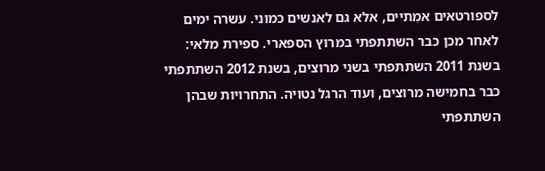לספורטאים אמִתיים, אלא גם לאנשים כמוני. עשרה ימים לאחר מכן כבר השתתפתי במרוץ הספארי. ספירת מלאי: בשנת 2011 השתתפתי בשני מרוצים, בשנת 2012 השתתפתי כבר בחמישה מרוצים, ועוד הרגל נטויה. התחרויות שבהן השתתפתי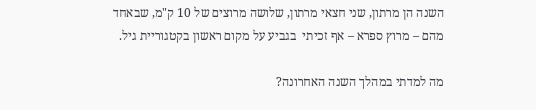השנה הן מרתון, שני חצאי מרתון, שלושה מרוצים של 10 ק"מ, שבאחד מהם – מרוץ ספרא – אף זכיתי  בגביע על מקום ראשון בקטגוריית גיל.

מה למדתי במהלך השנה האחרונה?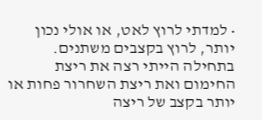• למדתי לרוץ לאט, או אולי נכון יותר, לרוץ בקצבים משתנים. בתחילה הייתי רצה את ריצת החימום ואת ריצת השחרור פחות או יותר בקצב של ריצה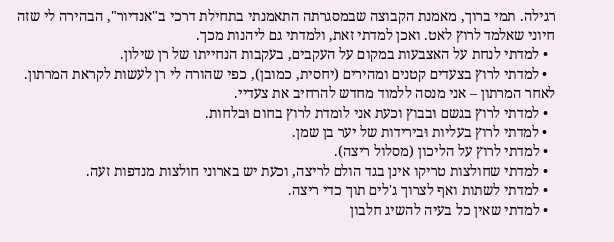רגילה. תמי ברוך, מאמנת הקבוצה שבמסגרתה התאמנתי בתחילת דרכי ב"אנדיור", הבהירה לי שזה חיוני שאלמד לרוץ לאט. ואכן למדתי זאת, ולמדתי גם ליהנות מכך.
  • למדתי לנחת על האצבעות במקום על העקבים, בעקבות הנחייתו של רן שילון.
  • למדתי לרוץ בצעדים קטנים ומהירים (יחסית, כמובן), כפי שהורה לי רן לעשות לקראת המרתון. לאחר המרתון – אני מנסה ללמוד מחדש להרחיב את צעדיי.
  • למדתי לרוץ בגשם וּבבוץ וכעת אני לומדת לרוץ בחום וּבלחות.
  • למדתי לרוץ בעליות וּבירידות של יער בן שמן.
  • למדתי לרוץ על הליכון (מסלול ריצה).
  • למדתי שחולצות טריקו אינן בגד הולם לריצה, וכעת יש בארוני חולצות מנדפות זעה.
  • למדתי לשתות ואף לצרוך ג'לים תוך כדי ריצה.
  • למדתי שאין כל בעיה להשיג חלבון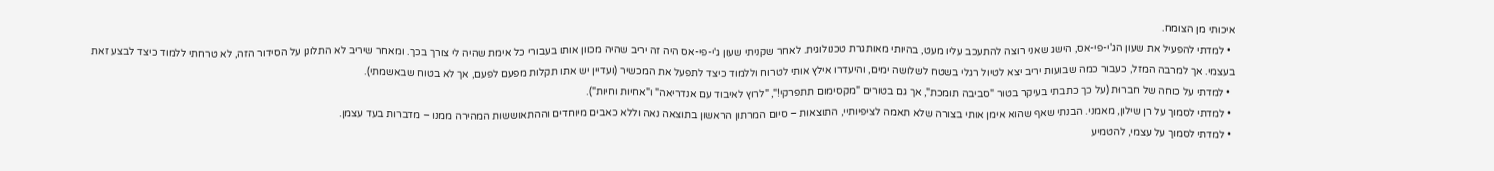איכותי מן הצומח.
  • למדתי להפעיל את שעון הג'י-פי-אס, הישג שאני רוצה להתעכב עליו מעט, בהיותי מאותגרת טכנולוגית. לאחר שקניתי שעון ג'י-פי-אס היה זה יריב שהיה מכוון אותו בעבורי כל אימת שהיה לי צורך בכך. ומאחר שיריב לא התלונן על הסידור הזה, לא טרחתי ללמוד כיצד לבצע זאת בעצמי. אך למרבה המזל, כעבור כמה שבועות יריב יצא לטיול רגלי בשטח לשלושה ימים, והיעדרו אילץ אותי לטרוח וללמוד כיצד לתפעל את המכשיר (ועדיין יש אתו תקלות מפעם לפעם, אך לא בטוח שבאשמתי).
  • למדתי על כוחה של חברוּת (על כך כתבתי בעיקר בטור "סביבה תומכת", אך גם בטורים "מקסימום תתפרקי!", "לרוץ לאיבוד עם אנדריאה" ו"אחיות וחיות").
  • למדתי לסמוך על רן שילון, מאמני. הבנתי שאף שהוא אימן אותי בצורה שלא תאמה לציפיותיי, התוצאות – סיום המרתון הראשון בתוצאה נאה וללא כאבים מיוחדים וההתאוששות המהירה ממנו – מדברות בעד עצמן.
  • למדתי לסמוך על עצמי, להטמיע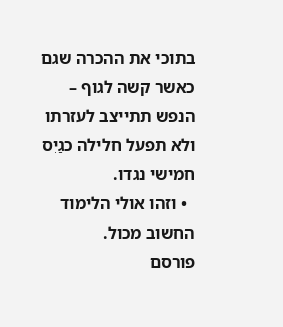בתוכי את ההכרה שגם כאשר קשה לגוף – הנפש תתייצב לעזרתו ולא תפעל חלילה כגַיִס חמישי נגדו.
  • וזהו אולי הלימוד החשוב מכול.
פורסם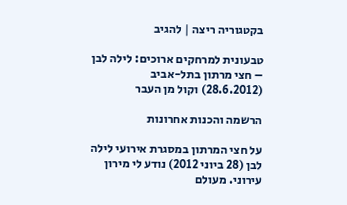בקטגוריה ריצה | להגיב

טבעונית למרחקים ארוכים: לילה לבן – חצי מרתון בתל-אביב (28.6.2012) וקול מן העבר

הרשמה והכנות אחרונות

על חצי המרתון במסגרת אירועי לילה לבן (28 ביוני 2012) נודע לי מירון עירוני. מעולם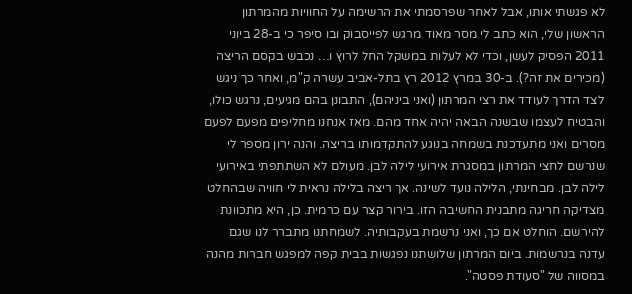לא פגשתי אותו, אבל לאחר שפרסמתי את הרשימה על החוויות מהמרתון הראשון שלי, הוא כתב לי מסר מאוד מרגש לפייסבוק ובו סיפר כי ב-28 ביוני 2011 הפסיק לעשן, וכדי לא לעלות במשקל החל לרוץ ו… נכבש בקסם הריצה (מכירים את זה?). ב-30 במרץ 2012 רץ בתל-אביב עשרה ק"מ, ואחר כך ניגש לצד הדרך לעודד את רצי המרתון (ואני ביניהם), התבונן בהם מגיעים, נרגש כולו, והבטיח לעצמו שבשנה הבאה יהיה אחד מהם. מאז אנחנו מחליפים מפעם לפעם מסרים ואני מתעדכנת בשמחה בנוגע להתקדמותו בריצה. והנה ירון מספר לי שנרשם לחצי המרתון במסגרת אירועי לילה לבן. מעולם לא השתתפתי באירועי לילה לבן. מבחינתי, הלילה נועד לשינה. אך ריצה בלילה נראית לי חוויה שבהחלט מצדיקה חריגה מתבנית החשיבה הזו. בירור קצר עם כרמית. כן, היא מתכוונת להירשם. הוחלט אם כך, ואני נרשמת בעקבותיה. לשמחתנו מתברר לנו שגם עדנה בנרשמות. ביום המרתון שלושתנו נפגשות בבית קפה למפגש חברות מהנה במסווה של "סעודת פסטה".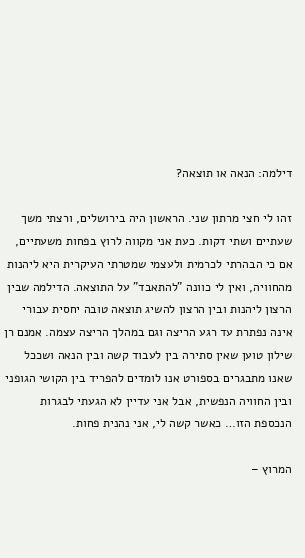דילמה: הנאה או תוצאה?

זהו לי חצי מרתון שני. הראשון היה בירושלים, ורצתי משך שעתיים ושתי דקות. כעת אני מקווה לרוץ בפחות משעתיים, אם כי הבהרתי לכרמית ולעצמי שמטרתי העיקרית היא ליהנות מהחוויה, ואין לי כוונה "להתאבד" על התוצאה. הדילמה שבין הרצון ליהנות ובין הרצון להשיג תוצאה טובה יחסית עבורי אינה נפתרת עד רגע הריצה וגם במהלך הריצה עצמה. אמנם רן שילון טוען שאין סתירה בין לעבוד קשה ובין הנאה ושככל שאנו מתבגרים בספורט אנו לומדים להפריד בין הקושי הגופני ובין החוויה הנפשית, אבל אני עדיין לא הגעתי לבגרות הנכספת הזו… כאשר קשה לי, אני נהנית פחות.

המרוץ –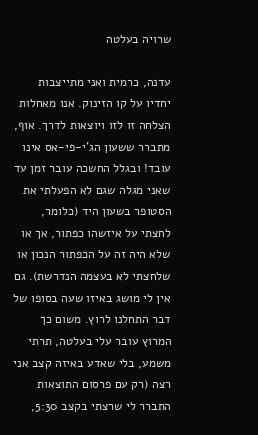שרויה בעלטה

עדנה, כרמית ואני מתייצבות יחדיו על קו הזינוק. אנו מאחלות הצלחה זו לזו ויוצאות לדרך. אוף, מתברר ששעון הג'י-פי-אס אינו עובד! ובגלל החשכה עובר זמן עד שאני מגלה שגם לא הפעלתי את הסטופר בשעון היד (כלומר, לחצתי על איזשהו כפתור, אך או שלא היה זה על הכפתור הנכון או שלחצתי לא בעצמה הנדרשת). גם אין לי מושג באיזו שעה בסופו של דבר התחלנו לרוץ. משום כך המרוץ עובר עלי בעלטה, תרתי משמע, בלי שאדע באיזה קצב אני רצה (רק עם פרסום התוצאות התברר לי שרצתי בקצב 5:30,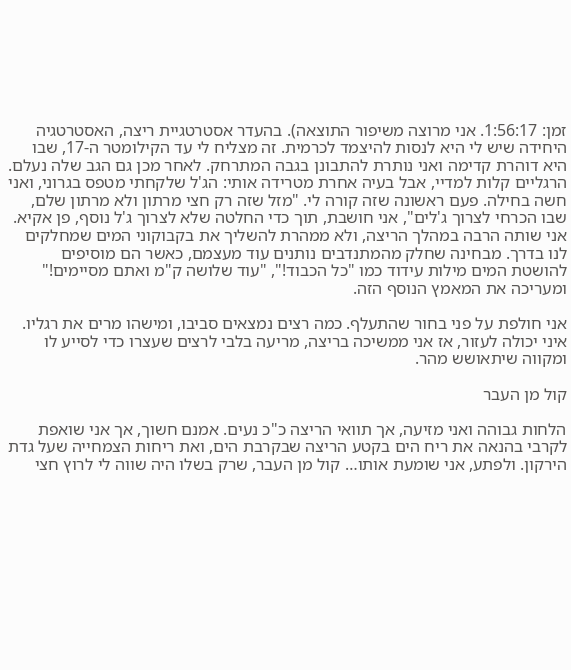זמן: 1:56:17. אני מרוצה משיפור התוצאה). בהעדר אסטרטגיית ריצה, האסטרטגיה היחידה שיש לי היא לנסות להיצמד לכרמית. זה מצליח לי עד הקילומטר ה-17, שבו היא דוהרת קדימה ואני נותרת להתבונן בגבה המתרחק. לאחר מכן גם הגב שלה נעלם. הרגליים קלות למדיי, אבל בעיה אחרת מטרידה אותי: הג'ל שלקחתי מטפס בגרוני, ואני חשה בחילה. פעם ראשונה שזה קורה לי. "מזל שזה רק חצי מרתון ולא מרתון שלם, שבו הכרחי לצרוך ג'לים", אני חושבת, תוך כדי החלטה שלא לצרוך ג'ל נוסף, פן אקיא. אני שותה הרבה במהלך הריצה, ולא ממהרת להשליך את בקבוקוני המים שמחלקים לנו בדרך. מבחינה שחלק מהמתנדבים נותנים עוד מעצמם, כאשר הם מוסיפים להושטת המים מילות עידוד כמו "כל הכבוד!", "עוד שלושה ק"מ ואתם מסיימים!" ומעריכה את המאמץ הנוסף הזה.

אני חולפת על פני בחור שהתעלף. כמה רצים נמצאים סביבו, ומישהו מרים את רגליו. איני יכולה לעזור, אז אני ממשיכה בריצה, מריעה בלבי לרצים שעצרו כדי לסייע לו ומקווה שיתאושש מהר.

קול מן העבר

הלחות גבוהה ואני מזיעה, אך תוואי הריצה כ"כ נעים. אמנם חשוך, אך אני שואפת לקרבי בהנאה את ריח הים בקטע הריצה שבקרבת הים, ואת ריחות הצמחייה שעל גדת הירקון. ולפתע, אני שומעת אותו… קול מן העבר, שרק בשלו היה שווה לי לרוץ חצי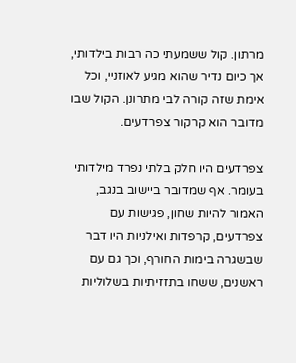מרתון. קול ששמעתי כה רבות בילדותי, אך כיום נדיר שהוא מגיע לאוזניי, וכל אימת שזה קורה לבי מתרונן. הקול שבו מדובר הוא קרקור צפרדעים.

צפרדעים היו חלק בלתי נפרד מילדותי בעומר. אף שמדובר ביישוב בנגב, האמור להיות שחון, פגישות עם צפרדעים, קרפדות ואילניות היו דבר שבשגרה בימות החורף, וכך גם עם ראשנים, ששחו בתזזיתיות בשלוליות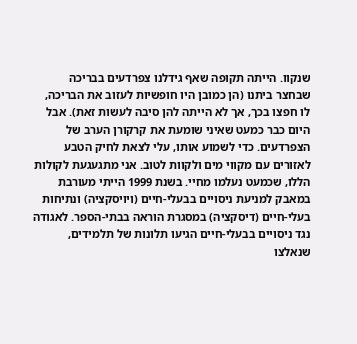שנקוו. הייתה תקופה שאף גידלנו צפרדעים בבריכה שבחצר ביתנו (הן כמובן היו חופשיות לעזוב את הבריכה, לו חפצו בכך, אך לא הייתה להן סיבה לעשות זאת). אבל היום כבר כמעט שאיני שומעת את קרקורן הערב של הצפרדעים. כדי לשמוע אותו, עלי לצאת לחיק הטבע לאזורים עם מקווי מים ולקוות לטוב. אני מתגעגעת לקולות הללו, שכמעט נעלמו מחיי. בשנת 1999 הייתי מעורבת במאבק למניעת ניסויים בבעלי-חיים (ויויסקציה) ונתיחות בעלי-חיים (דיסקציה) במסגרת הוראה בבתי-הספר. לאגודה נגד ניסויים בבעלי-חיים הגיעו תלונות של תלמידים, שנאלצו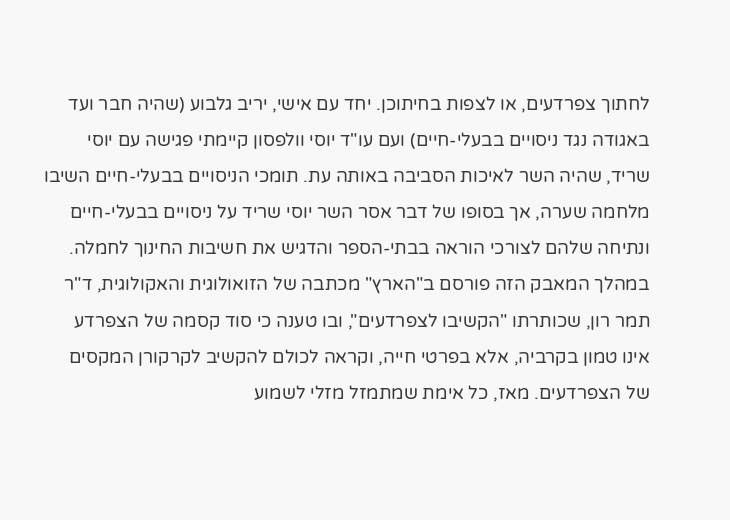לחתוך צפרדעים, או לצפות בחיתוכן. יחד עם אישי, יריב גלבוע (שהיה חבר ועד באגודה נגד ניסויים בבעלי-חיים) ועם עו"ד יוסי וולפסון קיימתי פגישה עם יוסי שריד, שהיה השר לאיכות הסביבה באותה עת. תומכי הניסויים בבעלי-חיים השיבו מלחמה שערה, אך בסופו של דבר אסר השר יוסי שריד על ניסויים בבעלי-חיים ונתיחה שלהם לצורכי הוראה בבתי-הספר והדגיש את חשיבות החינוך לחמלה. במהלך המאבק הזה פורסם ב"הארץ" מכתבה של הזואולוגית והאקולוגית, ד"ר תמר רון, שכותרתו "הקשיבו לצפרדעים", ובו טענה כי סוד קסמה של הצפרדע אינו טמון בקרביה, אלא בפרטי חייה, וקראה לכולם להקשיב לקרקורן המקסים של הצפרדעים. מאז, כל אימת שמתמזל מזלי לשמוע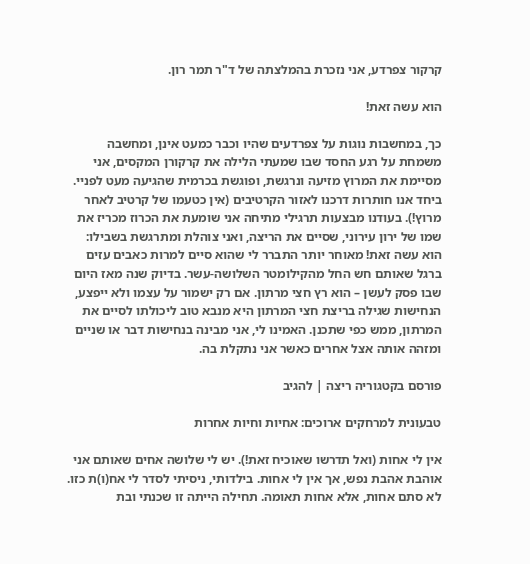קרקור צפרדע, אני נזכרת בהמלצתה של ד"ר תמר רון.

הוא עשה זאת!

כך, במחשבות נוגות על צפרדעים שהיו וכבר כמעט אינן, ומחשבה משמחת על רגע החסד שבו שמעתי הלילה את קרקורן המקסים, אני מסיימת את המרוץ מזיעה ונרגשת, ופוגשת בכרמית שהגיעה מעט לפניי. ביחד אנו חותרות דרכנו לאזור הקרטיבים (אין כטעמו של קרטיב לאחר מרוץ!). בעודנו מבצעות תרגילי מתיחה אני שומעת את הכרוז מכריז את שמו של ירון עירוני, שסיים את הריצה, ואני צוהלת ומתרגשת בשבילו: הוא עשה זאת! מאוחר יותר התברר לי שהוא סיים למרות כאבים עזים ברגל שאותם חש החל מהקילומטר השלושה-עשר. בדיוק שנה מאז היום שבו פסק לעשן – הוא רץ חצי מרתון. אם רק ישמור על עצמו ולא ייפצע, הנחישות שגילה בריצת חצי המרתון היא מנבא טוב ליכולתו לסיים את המרתון, ממש כפי שתכנן. האמינו לי, אני מבינה בנחישות דבר או שניים ומזהה אותה אצל אחרים כאשר אני נתקלת בה.

פורסם בקטגוריה ריצה | להגיב

טבעונית למרחקים ארוכים: אחיות וחיות אחרות

אין לי אחות (ואל תדרשו שאוכיח זאת!). יש לי שלושה אחים שאותם אני אוהבת אהבת נפש, אך אין לי אחות. בילדותי, ניסיתי לסדר לי אח(ו)ת כזו. לא סתם אחות, אלא אחות תאומה. תחילה הייתה זו שכנתי ובת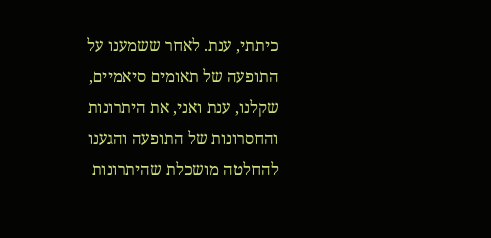כיתתי, ענת. לאחר ששמענו על התופעה של תאומים סיאמיים, שקלנו, ענת ואני, את היתרונות והחסרונות של התופעה והגענו להחלטה מושכלת שהיתרונות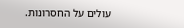עולים על החסרונות.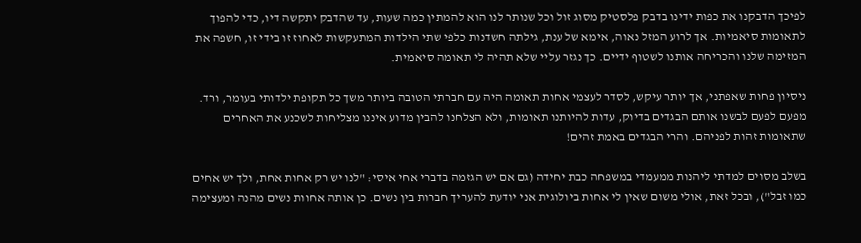לפיכך הדבקנו את כפות ידינו בדבק פלסטיק מסוג זול וכל שנותר לנו הוא להמתין כמה שעות, עד שהדבק יתקשה דיו, כדי להפוך לתאומות סיאמיות. אך לרוע המזל נאוה, אימא של ענת, גילתה חשדנות כלפי שתי הילדות המתעקשות לאחוז זו בידי זו, חשפה את המזימה שלנו והכריחה אותנו לשטוף ידיים. כך נגזר עליי שלא תהיה לי תאומה סיאמית.

ניסיון פחות שאפתני, אך יותר עיקש, לסדר לעצמי אחות תאומה היה עם חברתי הטובה ביותר משך כל תקופת ילדותי בעומר, ורד. מפעם לפעם לבשנו אותם הבגדים בדיוק, עדות להיותנו תאומות, ולא הצלחנו להבין מדוע איננו מצליחות לשכנע את האחרים שתאומות זהות לפניהם. והרי הבגדים באמת זהים!

בשלב מסוים למדתי ליהנות ממעמדי במשפחה כבת יחידה (גם אם יש הגזמה בדברי אחי איסי: "לנו יש רק אחות אחת, ולך יש אחים כמו זבל"), ובכל זאת, אולי משום שאין לי אחות ביולוגית אני יודעת להעריך חברות בין נשים. כן אותה אחוות נשים מהנה ומעצימה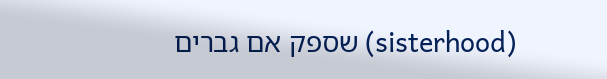(sisterhood) שספק אם גברים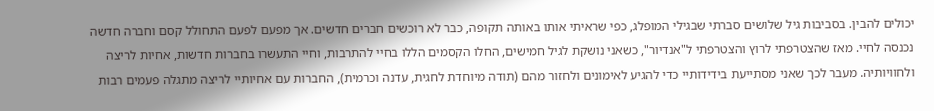יכולים להבין. בסביבות גיל שלושים סברתי שבגילי המופלג, כפי שראיתי אותו באותה תקופה, כבר לא רוכשים חברים חדשים. אך מפעם לפעם התחולל קסם וחברה חדשה נכנסה לחיי. מאז שהצטרפתי לרוץ והצטרפתי ל"אנדיור", כשאני נושקת לגיל חמישים, החלו הקסמים הללו בחיי להתרבות, וחיי התעשרו בחברות חדשות, אחיות לריצה ולחוויותיה. מעבר לכך שאני מסתייעת בידידותיי כדי להגיע לאימונים ולחזור מהם (תודה מיוחדת לחגית, עדנה וכרמית), החברות עם אחיותיי לריצה מתגלה פעמים רבות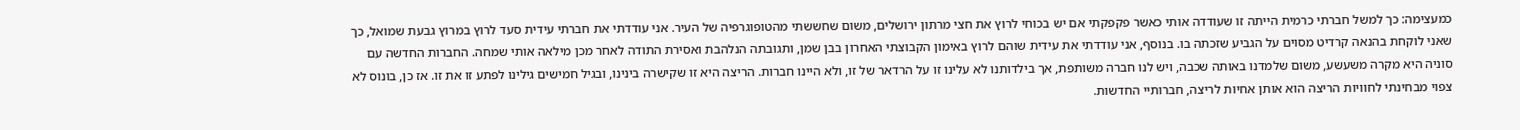כמעצימה: כך למשל חברתי כרמית הייתה זו שעודדה אותי כאשר פקפקתי אם יש בכוחי לרוץ את חצי מרתון ירושלים, משום שחששתי מהטופוגרפיה של העיר. אני עודדתי את חברתי עידית סעד לרוץ במרוץ גבעת שמואל, כך שאני לוקחת בהנאה קרדיט מסוים על הגביע שזכתה בו. בנוסף, אני עודדתי את עידית שוהם לרוץ באימון הקבוצתי האחרון בבן שמן, ותגובתה הנלהבת ואסירת התודה לאחר מכן מילאה אותי שמחה. החברות החדשה עם סוניה היא מקרה משעשע, משום שלמדנו באותה שכבה, ויש לנו חברה משותפת, אך בילדותנו לא עלינו זו על הרדאר של זו, ולא היינו חברות. הריצה היא זו שקישרה בינינו, ובגיל חמישים גילינו לפתע זו את זו. אז כן, בונוס לא צפוי מבחינתי לחוויות הריצה הוא אותן אחיות לריצה, חברותיי החדשות.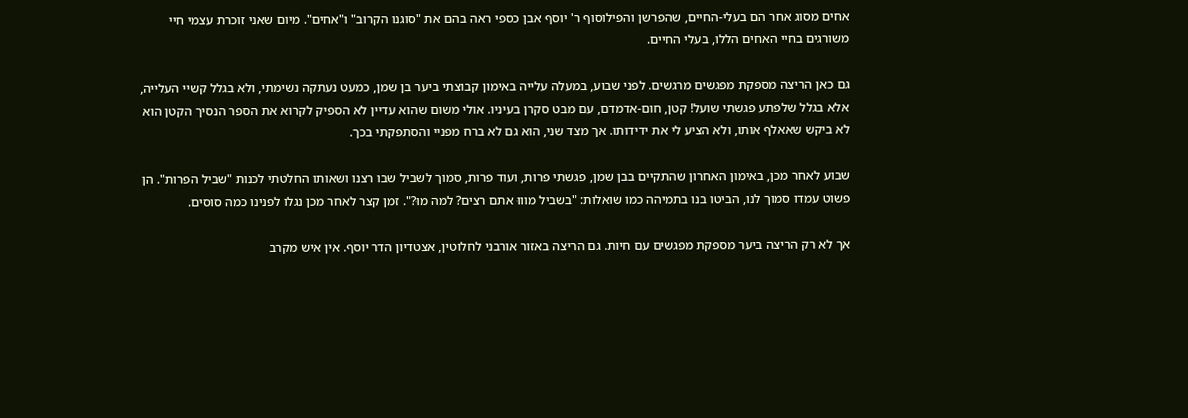אחים מסוג אחר הם בעלי-החיים, שהפרשן והפילוסוף ר' יוסף אבן כספי ראה בהם את "סוגנו הקרוב" ו"אחים". מיום שאני זוכרת עצמי חיי משורגים בחיי האחים הללו, בעלי החיים.

גם כאן הריצה מספקת מפגשים מרגשים. לפני שבוע, במעלה עלייה באימון קבוצתי ביער בן שמן, כמעט נעתקה נשימתי, ולא בגלל קשיי העלייה, אלא בגלל שלפתע פגשתי שועל! קטן, חום-אדמדם, עם מבט סקרן בעיניו. אולי משום שהוא עדיין לא הספיק לקרוא את הספר הנסיך הקטן הוא לא ביקש שאאלף אותו, ולא הציע לי את ידידותו. אך מצד שני, הוא גם לא ברח מפניי והסתפקתי בכך.

שבוע לאחר מכן, באימון האחרון שהתקיים בבן שמן, פגשתי פרות, ועוד פרות, סמוך לשביל שבו רצנו ושאותו החלטתי לכנות "שביל הפרות". הן פשוט עמדו סמוך לנו, הביטו בנו בתמיהה כמו שואלות: "בשביל מוווּ אתם רצים? למה מוּ?". זמן קצר לאחר מכן נגלו לפנינו כמה סוסים.

אך לא רק הריצה ביער מספקת מפגשים עם חיות. גם הריצה באזור אורבני לחלוטין, אצטדיון הדר יוסף. אין איש מקרב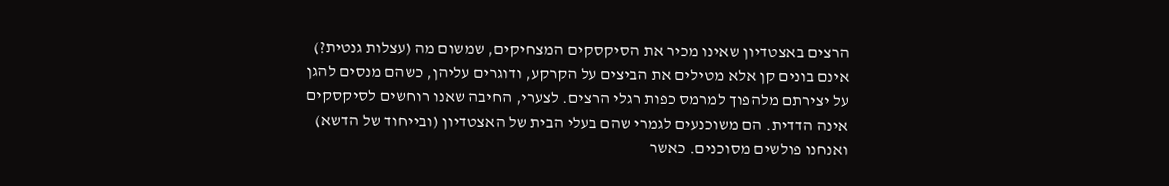הרצים באצטדיון שאינו מכיר את הסיקסקים המצחיקים, שמשום מה (עצלות גנטית?) אינם בונים קן אלא מטילים את הביצים על הקרקע, ודוגרים עליהן, כשהם מנסים להגן על יצירתם מלהפוך למרמס כפות רגלי הרצים. לצערי, החיבה שאנו רוחשים לסיקסקים אינה הדדית. הם משוכנעים לגמרי שהם בעלי הבית של האצטדיון (ובייחוד של הדשא) ואנחנו פולשים מסוכנים. כאשר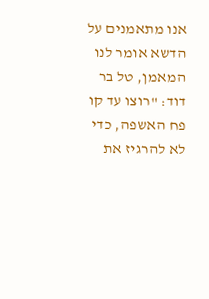אנו מתאמנים על הדשא אומר לנו המאמן, טל בר דוד: "רוצו עד קו פח האשפה, כדי לא להרגיז את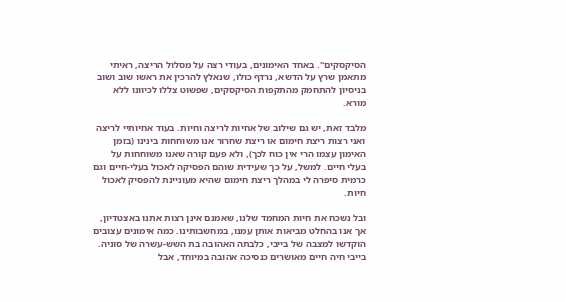הסיקסקים". באחד האימונים, בעודי רצה על מסלול הריצה, ראיתי מתאמן שרץ על הדשא, נרדף כולו, שנאלץ להרכין את ראשו שוב ושוב בניסיון להתחמק מהתקפות הסיקסקים, שפשוט צללו לכיוונו ללא מורא.

מלבד זאת, יש גם שילוב של אחיות לריצה וחיות. בעוד אחיותיי לריצה ואני רצות ריצת חימום או ריצת שחרור אנו משוחחות בינינו (בזמן האימון עצמו הרי אין כוח לכך), ולא פעם קורה שאנו משוחחות על בעלי חיים. למשל, על כך שעידית שוהם הפסיקה לאכול בעלי-חיים וגם כרמית סיפרה לי במהלך ריצת חימום שהיא מעוניינת להפסיק לאכול חיות.

ובל נשכח את חיות המחמד שלנו, שאמנם אינן רצות אתנו באצטדיון, אך אנו בהחלט מביאות אותן עמנו, במחשבותינו. כמה אימונים עצובים הוקדשו למצבה של בייבי, כלבתה האהובה בת השש-עשרה של סוניה. בייבי חיה חיים מאושרים כנסיכה אהובה במיוחד, אבל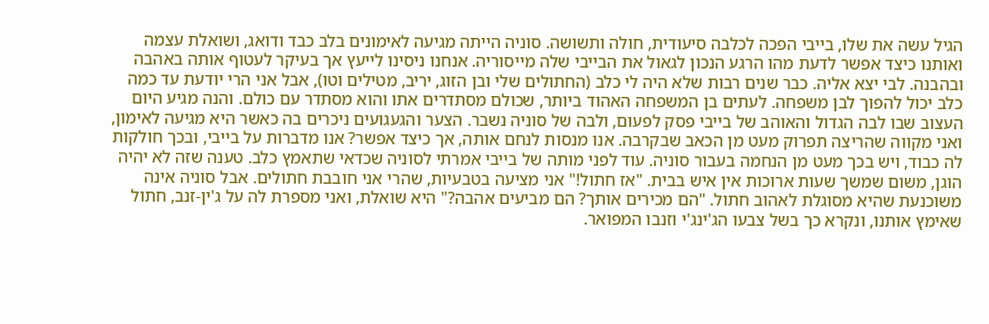הגיל עשה את שלו, בייבי הפכה לכלבה סיעודית, חולה ותשושה. סוניה הייתה מגיעה לאימונים בלב כבד ודואג, ושואלת עצמה ואותנו כיצד אפשר לדעת מהו הרגע הנכון לגאול את הבייבי שלה מייסוריה. אנחנו ניסינו לייעץ אך בעיקר לעטוף אותה באהבה ובהבנה. לבי יצא אליה. כבר שנים רבות שלא היה לי כלב (החתולים שלי ובן הזוג, יריב, מטילים וטו), אבל אני הרי יודעת עד כמה כלב יכול להפוך לבן משפחה. לעתים בן המשפחה האהוד ביותר, שכולם מסתדרים אתו והוא מסתדר עם כולם. והנה מגיע היום העצוב שבו לבה הגדול והאוהב של בייבי פסק לפעום, ולבה של סוניה נשבר. הצער והגעגועים ניכרים בה כאשר היא מגיעה לאימון, ואני מקווה שהריצה תפרוק מעט מן הכאב שבקרבה. אנו מנסות לנחם אותה, אך כיצד אפשר? אנו מדברות על בייבי, ובכך חולקות לה כבוד, ויש בכך מעט מן הנחמה בעבור סוניה. עוד לפני מותה של בייבי אמרתי לסוניה שכדאי שתאמץ כלב. טענה שזה לא יהיה הוגן, משום שמשך שעות ארוכות אין איש בבית. "אז חתול!" אני מציעה בטבעיות, שהרי אני חובבת חתולים. אבל סוניה אינה משוכנעת שהיא מסוגלת לאהוב חתול. "הם מכירים אותך? הם מביעים אהבה?" היא שואלת, ואני מספרת לה על ג'ין-זנב, חתול שאימץ אותנו, ונקרא כך בשל צבעו הג'ינג'י וזנבו המפואר.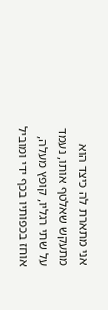אני מתארת לה כיצד הוא מתעקש שאלטף אותו, נעמד על שתי רגליו, קופץ מעלה, אוחז בכפותיו בכף ידי ומוביל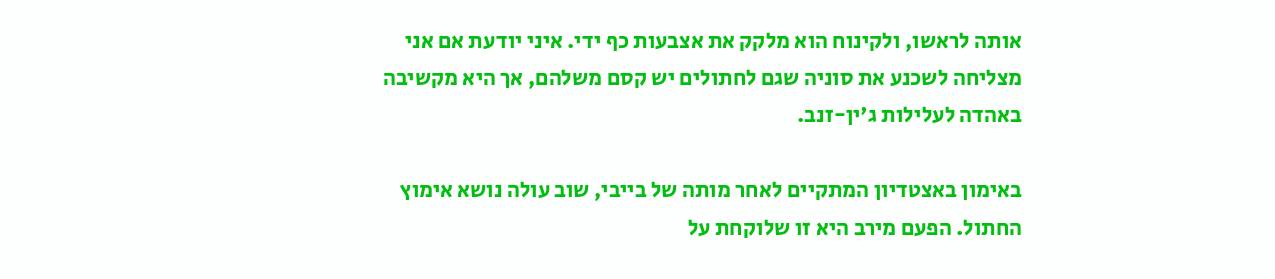אותה לראשו, ולקינוח הוא מלקק את אצבעות כף ידי. איני יודעת אם אני מצליחה לשכנע את סוניה שגם לחתולים יש קסם משלהם, אך היא מקשיבה באהדה לעלילות ג'ין-זנב.

באימון באצטדיון המתקיים לאחר מותה של בייבי, שוב עולה נושא אימוץ החתול. הפעם מירב היא זו שלוקחת על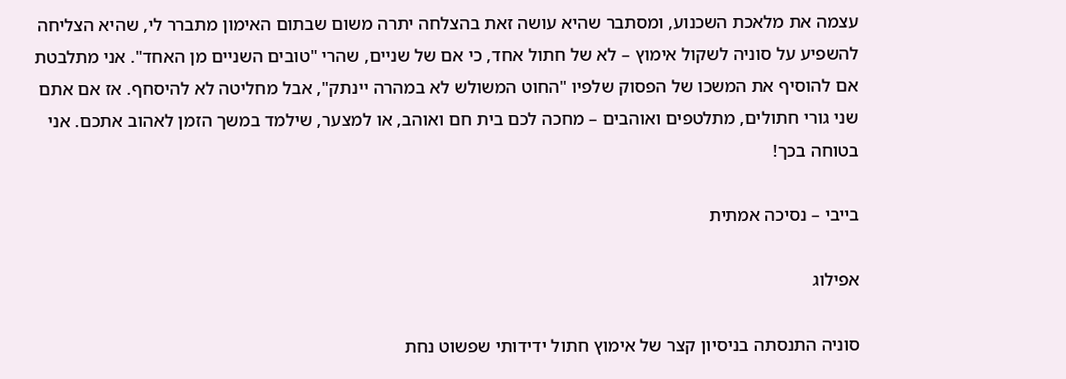עצמה את מלאכת השכנוע, ומסתבר שהיא עושה זאת בהצלחה יתרה משום שבתום האימון מתברר לי, שהיא הצליחה להשפיע על סוניה לשקול אימוץ – לא של חתול אחד, כי אם של שניים, שהרי "טובים השניים מן האחד". אני מתלבטת אם להוסיף את המשכו של הפסוק שלפיו "החוט המשולש לא במהרה יינתק", אבל מחליטה לא להיסחף. אז אם אתם שני גורי חתולים, מתלטפים ואוהבים – מחכה לכם בית חם ואוהב, או למצער, שילמד במשך הזמן לאהוב אתכם. אני בטוחה בכך!

בייבי – נסיכה אמתית

אפילוג

סוניה התנסתה בניסיון קצר של אימוץ חתול ידידותי שפשוט נחת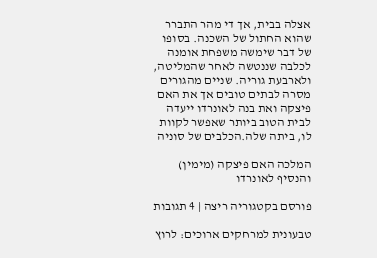אצלה בבית, אך די מהר התברר שהוא החתול של השכנה. בסופו של דבר שימשה משפחת אומנה לכלבה שננטשה לאחר שהמליטה, ולארבעת גוריה. שניים מהגורים מסרה לבתים טובים אך את האם פיצקה ואת בנה לאונרדו ייעדה לבית הטוב ביותר שאפשר לקוות לו, ביתה שלה.הכלבים של סוניה

המלכה האם פיצקה (מימין) והנסיף לאונרדו

פורסם בקטגוריה ריצה | 4 תגובות

טבעונית למרחקים ארוכים: לרוץ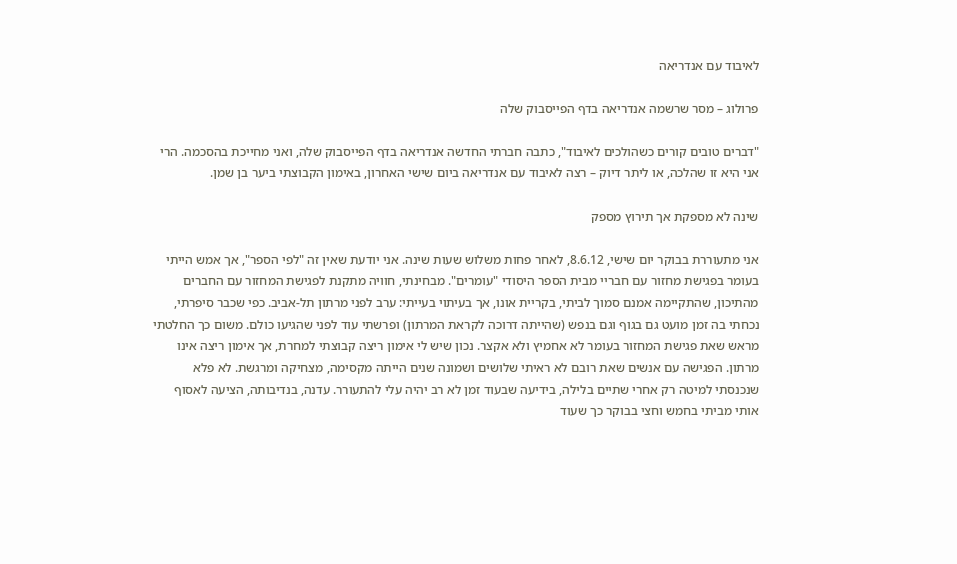לאיבוד עם אנדריאה

פרולוג – מסר שרשמה אנדריאה בדף הפייסבוק שלה

"דברים טובים קורים כשהולכים לאיבוד", כתבה חברתי החדשה אנדריאה בדף הפייסבוק שלה, ואני מחייכת בהסכמה. הרי אני היא זו שהלכה, או ליתר דיוק – רצה לאיבוד עם אנדריאה ביום שישי האחרון, באימון הקבוצתי ביער בן שמן.

שינה לא מספקת אך תירוץ מספק

אני מתעוררת בבוקר יום שישי, 8.6.12, לאחר פחות משלוש שעות שינה. אני יודעת שאין זה "לפי הספר", אך אמש הייתי בעומר בפגישת מחזור עם חבריי מבית הספר היסודי "עומרים". מבחינתי, חוויה מתקנת לפגישת המחזור עם החברים מהתיכון, שהתקיימה אמנם סמוך לביתי, בקריית אונו, אך בעיתוי בעייתי: ערב לפני מרתון תל-אביב. כפי שכבר סיפרתי, נכחתי בה זמן מועט גם בגוף וגם בנפש (שהייתה דרוכה לקראת המרתון) ופרשתי עוד לפני שהגיעו כולם. משום כך החלטתי מראש שאת פגישת המחזור בעומר לא אחמיץ ולא אקצר. נכון שיש לי אימון ריצה קבוצתי למחרת, אך אימון ריצה אינו מרתון. הפגישה עם אנשים שאת רובם לא ראיתי שלושים ושמונה שנים הייתה מקסימה, מצחיקה ומרגשת. לא פלא שנכנסתי למיטה רק אחרי שתיים בלילה, בידיעה שבעוד זמן לא רב יהיה עלי להתעורר. עדנה, בנדיבותה, הציעה לאסוף אותי מביתי בחמש וחצי בבוקר כך שעוד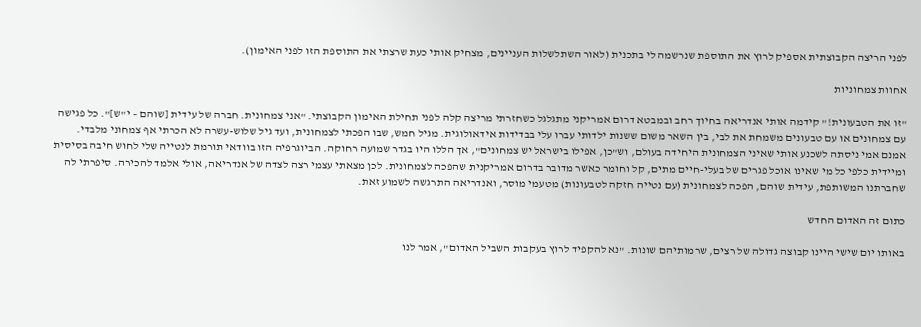לפני הריצה הקבוצתית אספיק לרוץ את התוספת שנרשמה לי בתכנית (לאור השתלשלות העניינים, מצחיק אותי כעת שרצתי את התוספת הזו לפני האימון).

אחוות צמחוניות

"זו את הטבעונית!" קידמה אותי אנדריאה בחיוך רחב ובמבטא דרום אמריקני מתגלגל כשחזרתי מריצה קלה לפני תחילת האימון הקבוצתי. "אני צמחונית. חברה של עידית [שוהם – י"ש]". כל פגישה עם צמחונים או עם טבעונים משמחת את לבי, בין השאר משום ששנות ילדותי עברו עלי בבדידות אידאולוגית. מגיל חמש, שבו הפכתי לצמחונית, ועד גיל שלוש-עשרה לא הכרתי אף צמחוני מלבדי. אמנם אמי ניסתה לשכנע אותי שאיני הצמחונית היחידה בעולם, וש"כן, אפילו בישראל יש צמחונים", אך הללו היו בגדר שמועה רחוקה. הביוגרפיה הזו בוודאי תורמת לנטייה שלי לחוש חיבה בסיסית ומיידית כלפי כל מי שאינו אוכל פגרים של בעלי-חיים מתים, קל וחומר כאשר מדובר בדרום אמריקנית שהפכה לצמחונית. לכן מצאתי עצמי רצה לצדה של אנדריאה, אולי אלמד להכירה. סיפרתי לה שחברתנו המשותפת, עידית שוהם, הפכה לצמחונית (עם נטייה חזקה לטבעונות) מטעמי מוסר, ואנדריאה התרגשה לשמוע זאת.

כתום זה האדום החדש

באותו יום שישי היינו קבוצה גדולה של רצים, שרמותיהם שונות. "נא להקפיד לרוץ בעקבות השביל האדום", אמר לנו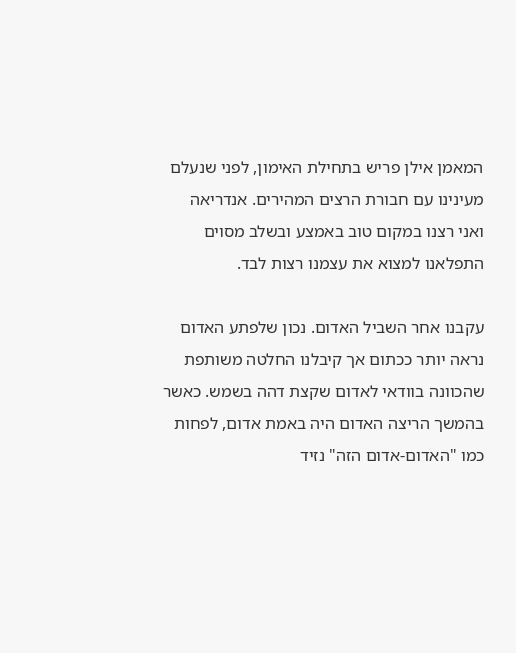המאמן אילן פריש בתחילת האימון, לפני שנעלם מעינינו עם חבורת הרצים המהירים. אנדריאה ואני רצנו במקום טוב באמצע ובשלב מסוים התפלאנו למצוא את עצמנו רצות לבד.

עקבנו אחר השביל האדום. נכון שלפתע האדום נראה יותר ככתום אך קיבלנו החלטה משותפת שהכוונה בוודאי לאדום שקצת דהה בשמש. כאשר בהמשך הריצה האדום היה באמת אדום, לפחות כמו "האדום-אדום הזה" נזיד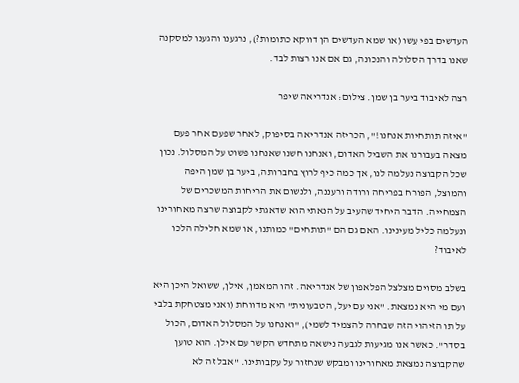העדשים בפי עֵשו (או שמא העדשים הן דווקא כתומות?), נרגענו והגענו למסקנה שאנו בדרך הסלולה והנכונה, גם אם אנו רצות לבד.

רצה לאיבוד ביער בן שמן. צילום: אנדריאה שיפר

"איזה תותחיות אנחנו!", הכריזה אנדריאה בסיפוק, לאחר שפעם אחר פעם מצאה בעבורנו את השביל האדום, ואנחנו חשנו שאנחנו פשוט על המסלול. נכון שכל הקבוצה נעלמה לנו, אך כמה כיף לרוץ בחברותה, ביער בן שמן היפה והמוצל, הפורח בפריחה ורודה ורעננה, ולנשום את הריחות המשכרים של הצמחייה. הדבר היחיד שהעיב על הנאתי הוא שדאגתי לקבוצה שרצה מאחורינו ונעלמה כליל מעינינו. האם גם הם "תותחים" כמותנו, או שמא חלילה הלכו לאיבוד?

בשלב מסוים מצלצל הפלאפון של אנדריאה. זהו המאמן, אילן, ששואל היכן היא ועם מי היא נמצאת. "אני עם יעל, הטבעונית" היא מדווחת (ואני מצטחקת בלבי על תו הזיהוי הזה שבחרה להצמיד לשמי), "ואנחנו על המסלול האדום, הכול בסדר". כאשר אנו מגיעות לגבעה נישאה מתחדש הקשר עם אילן. הוא טוען שהקבוצה נמצאת מאחורינו ומבקש שנחזור על עקבותינו. "אבל זה לא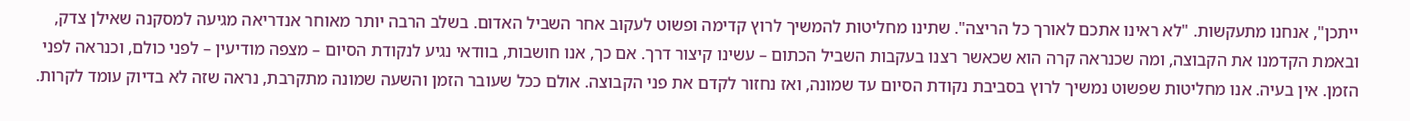ייתכן", אנחנו מתעקשות. "לא ראינו אתכם לאורך כל הריצה". שתינו מחליטות להמשיך לרוץ קדימה ופשוט לעקוב אחר השביל האדום. בשלב הרבה יותר מאוחר אנדריאה מגיעה למסקנה שאילן צדק, ובאמת הקדמנו את הקבוצה, ומה שכנראה קרה הוא שכאשר רצנו בעקבות השביל הכתום – עשינו קיצור דרך. אם כך, אנו חושבות, בוודאי נגיע לנקודת הסיום – מצפה מודיעין – לפני כולם, וכנראה לפני הזמן. אין בעיה. אנו מחליטות שפשוט נמשיך לרוץ בסביבת נקודת הסיום עד שמונה, ואז נחזור לקדם את פני הקבוצה. אולם ככל שעובר הזמן והשעה שמונה מתקרבת, נראה שזה לא בדיוק עומד לקרות.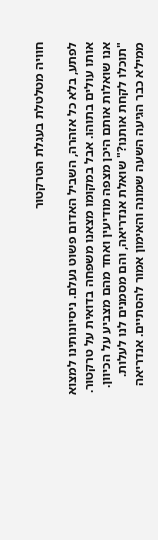חוויה מטלטלת בעגלת הטרקטור

לפתע, בלא כל אזהרה, השביל האדום פשוט נעלם. ניסיונותינו למצוא אותו עולים בתוהו. אבל במקומו מצאנו משפחה בדואית על טרקטור. אנו שואלות אותם היכן מצפה מודיעין ואחד מהם מצביע על הכיוון. "תוכלו לקחת אותנו?" שואלת אנדריאה, והם מסמנים לנו לעלות. ממילא כבר הגיעה השעה שמונה והאימון אמור להסתיים. אנדריאה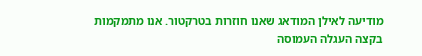מודיעה לאילן המודאג שאנו חוזרות בטרקטור. אנו מתמקמות בקצה העגלה העמוסה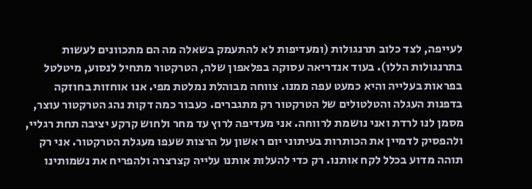לעייפה, לצד כלוב תרנגולות (ומעדיפות לא להתעמק בשאלה מה הם מתכוונים לעשות בתרנגולות הללו). בעוד אנדריאה עסוקה בפלאפון שלה, הטרקטור מתחיל לנסוע, מיטלטל בפראות בעלייה והיא כמעט עפה ממנו. צווחה מבוהלת נמלטת מפי. אנו אוחזות בחוזקה בדפנות העגלה והטלטולים של הטרקטור רק מתגברים. כעבור כמה דקות נהג הטרקטור עוצר, מסמן לנו לרדת ואני נושמת לרווחה. אני מעדיפה לרוץ עד מחר ולחוש קרקע יציבה תחת רגליי, ולהפסיק לדמיין את הכותרות בעיתוני יום ראשון על הרצות שעפו מעגלת הטרקטור. אני רק תוהה מדוע בכלל לקח אותנו. רק כדי להעלות אותנו עלייה קצרצרה ולהפריח את נשמותינו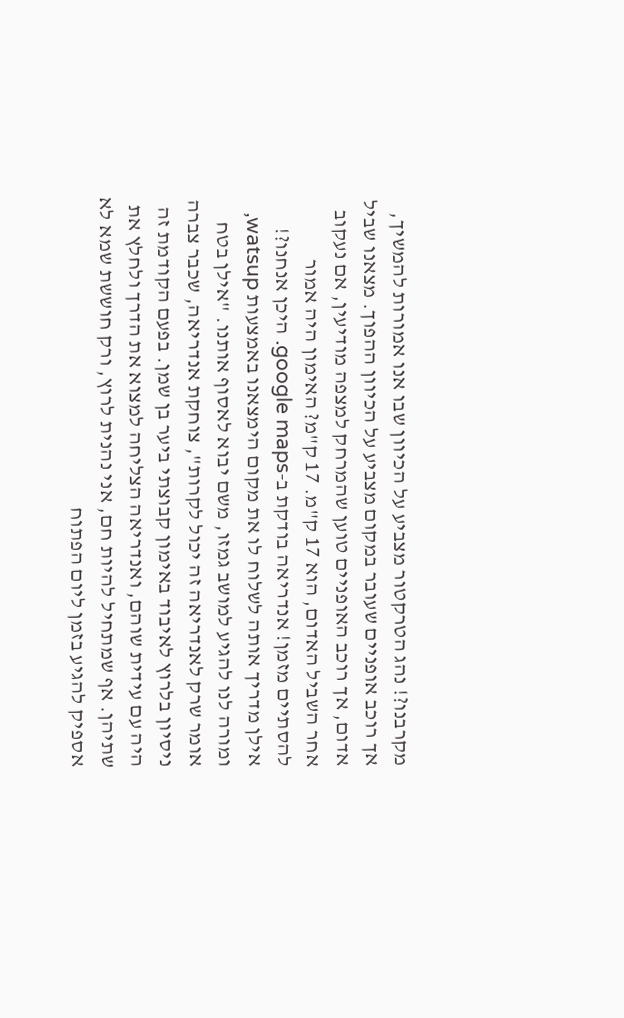מקרבנו?! נהג הטרקטור מצביע על הכיוון שבו אנו אמורות להמשיך, אך רוכב אופניים שעובר במקום מצביע על הכיוון ההפוך. מצאנו שביל אדום, אך רוכב האופניים טוען שהמרחק למצפה מודיעין, אם נעקוב אחר השביל האדום, הוא 17 ק"מ. 17 ק"מ? האימון היה אמור להסתיים מזמן! אנדריאה בודקת ב-google maps. היכן אנחנו?! אילן מדריך אותה לשלוח לו את מקום הימצאנו באמצעות watsup, ומורה לנו להגיע למושב גמזו, משם יבוא לאסוף אותנו. "אילן בטח אומר שרק לאנדריאה זה יכול לקרות", צוחקת אנדריאה, שכבר צברה ניסיון בלרוץ לאיבוד באימון קבוצתי ביער בן שמן. בפעם הקודמת זה היה עם עידית שוהם, ואנדריאה הצליחה למצוא את הדרך ולחלץ את שתיהן. אף שמתחיל להיות חם, אני נהנית לרוץ, ורק חוששת שמא לא אספיק להגיע בזמן ליום הפתוח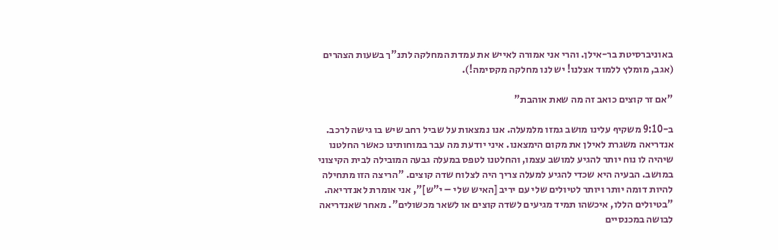באוניברסיטת בר-אילן. והרי אני אמורה לאייש את עמדת המחלקה לתנ"ך בשעות הצהרים (אגב, מומלץ ללמוד אצלנו! יש לנו מחלקה מקסימה!).

"אם זר קוצים כואב זה מה שאת אוהבת"

ב-9:10 משקיף עלינו מושב גמזו מלמעלה. אנו נמצאות על שביל רחב שיש בו גישה לרכב. אנדריאה משגרת לאילן את מקום הימצאנו. איני יודעת מה עבר במוחותינו כאשר החלטנו שיהיה לו נוח יותר להגיע למושב עצמו, והחלטנו לטפס במעלה גבעה המובילה לבית הקיצוני במושב. הבעיה היא שכדי להגיע למעלה צריך היה לצלוח שדה קוצים. "הריצה הזו מתחילה להיות דומה יותר ויותר לטיולים שלי עם יריב [האיש שלי – י"ש]", אני אומרת לאנדריאה. "בטיולים הללו, איכשהו תמיד מגיעים לשדה קוצים או לשאר מכשולים". מאחר שאנדריאה לבושה במכנסיים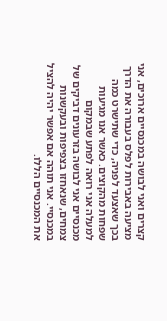קצרים ואני לבושה במכנסיים ארוכים, אני מציעה באבירות לפלס בעבורה את הדרך בכך שאצעד לפניה, כדי שתישרט כמה שפחות מהקוצים. כאשר אנו מגיעות למעלה אני רואה לפתע שבמקום מכנסיים אני לבושה בזרעונים דביקים של צמחים, שנאחזו בצפיפות ובעקשנות במכנסיי. אני תוהה אם אפשר יהיה להציל את המכנסיים הללו.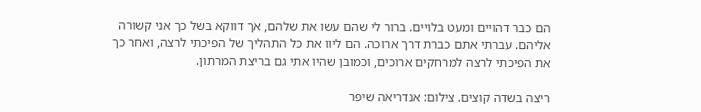הם כבר דהויים ומעט בלויים. ברור לי שהם עשו את שלהם, אך דווקא בשל כך אני קשורה אליהם. עברתי אתם כברת דרך ארוכה. הם ליוו את כל התהליך של הפיכתי לרצה, ואחר כך את הפיכתי לרצה למרחקים ארוכים, וכמובן שהיו אתי גם בריצת המרתון.

ריצה בשדה קוצים. צילום: אנדריאה שיפר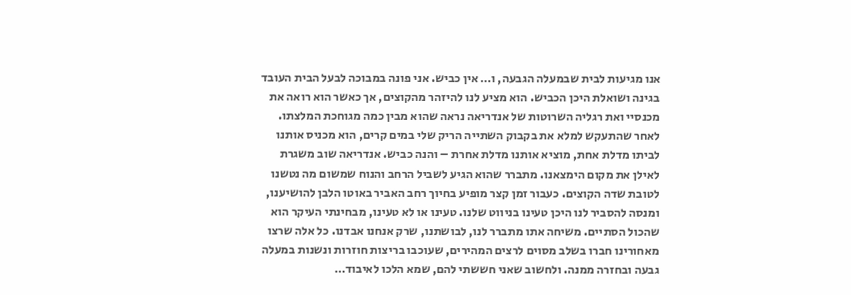אנו מגיעות לבית שבמעלה הגבעה, ו… אין כביש. אני פונה במבוכה לבעל הבית העובד בגינה ושואלת היכן הכביש. הוא מציע לנו להיזהר מהקוצים, אך כאשר הוא רואה את מכנסיי ואת רגליה השרוטות של אנדריאה נראה שהוא מבין כמה מגוחכת המלצתו. לאחר שהתעקש למלא את בקבוק השתייה הריק שלי במים קרים, הוא מכניס אותנו לביתו מדלת אחת, מוציא אותנו מדלת אחרת – והנה כביש. אנדריאה שוב משגרת לאילן את מקום הימצאנו. מתברר שהוא הגיע לשביל הרחב והנוח שמשום מה נטשנו לטובת שדה הקוצים. כעבור זמן קצר מופיע בחיוך רחב האביר באוטו הלבן להושיענו, ומנסה להסביר לנו היכן טעינו בניווט שלנו. טעינו או לא טעינו, מבחינתי העיקר הוא שהכול הסתיים. משיחה אתו מתברר לנו, לבושתנו, שרק אנחנו אבדנו. כל אלה שרצו מאחורינו חברו בשלב מסוים לרצים המהירים, שעוכבו בריצות חוזרות ונשנות במעלה גבעה ובחזרה ממנה. ולחשוב שאני חששתי להם, שמא הלכו לאיבוד…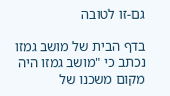גם-זו לטובה

בדף הבית של מושב גמזו נכתב כי "מושב גמזו היה מקום משכנו של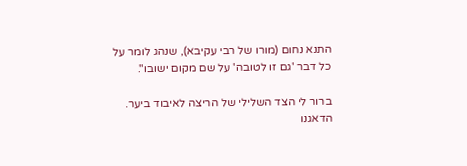התנא נחום (מורו של רבי עקיבא), שנהג לומר על כל דבר 'גם זו לטובה' על שם מקום ישובו".

ברור לי הצד השלילי של הריצה לאיבוד ביער. הדאגנו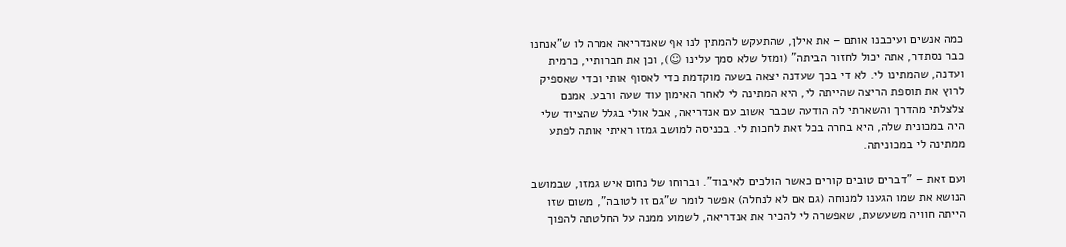כמה אנשים ועיכבנו אותם – את אילן, שהתעקש להמתין לנו אף שאנדריאה אמרה לו ש"אנחנו כבר נסתדר, אתה יכול לחזור הביתה" (ומזל שלא סמך עלינו ☺), וכן את חברותיי, כרמית ועדנה, שהמתינו לי. לא די בכך שעדנה יצאה בשעה מוקדמת כדי לאסוף אותי וכדי שאספיק לרוץ את תוספת הריצה שהייתה לי, היא המתינה לי לאחר האימון עוד שעה ורבע. אמנם צלצלתי מהדרך והשארתי לה הודעה שכבר אשוב עם אנדריאה, אבל אולי בגלל שהציוד שלי היה במכונית שלה, היא בחרה בכל זאת לחכות לי. בכניסה למושב גמזו ראיתי אותה לפתע ממתינה לי במכוניתה.

ועם זאת – "דברים טובים קורים כאשר הולכים לאיבוד". וברוחו של נחום איש גמזו, שבמושב הנושא את שמו הגענו למנוחה (גם אם לא לנחלה) אפשר לומר ש"גם זו לטובה", משום שזו הייתה חוויה משעשעת, שאפשרה לי להכיר את אנדריאה, לשמוע ממנה על החלטתה להפוך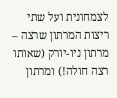לצמחונית ועל שתי ריצות המרתון שרצה – מרתון ניו-יורק (שאותו רצה חולה!) ומרתון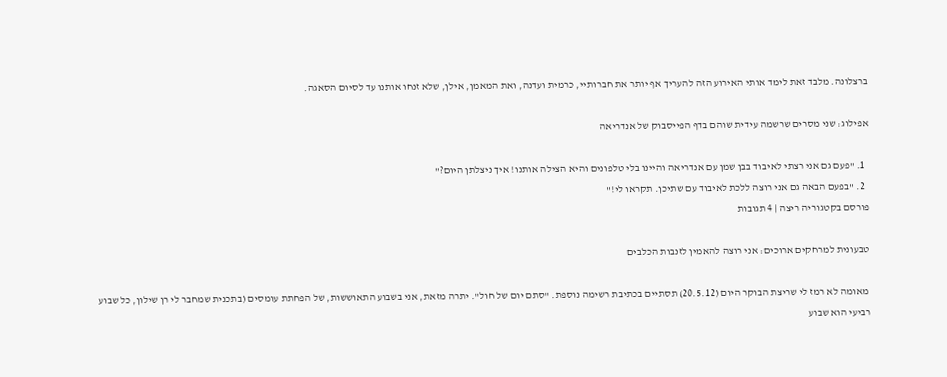ברצלונה. מלבד זאת לימד אותי האירוע הזה להעריך אף יותר את חברותיי, כרמית ועדנה, ואת המאמן, אילן, שלא זנחו אותנו עד לסיום הסאגה.

אפילוג: שני מסרים שרשמה עידית שוהם בדף הפייסבוק של אנדריאה

  1. "פעם גם אני רצתי לאיבוד בבן שמן עם אנדריאה והיינו בלי טלפונים והיא הצילה אותנו! איך ניצלתן היום?"
  2. "בפעם הבאה גם אני רוצה ללכת לאיבוד עם שתיכן. תקראו לי!"
פורסם בקטגוריה ריצה | 4 תגובות

טבעונית למרחקים ארוכים: אני רוצה להאמין לזנבות הכלבים

 מאומה לא רמז לי שריצת הבוקר היום (20.5.12) תסתיים בכתיבת רשימה נוספת. "סתם יום של חול". יתרה מזאת, אני בשבוע התאוששות, של הפחתת עומסים (בתכנית שמחבר לי רן שילון, כל שבוע רביעי הוא שבוע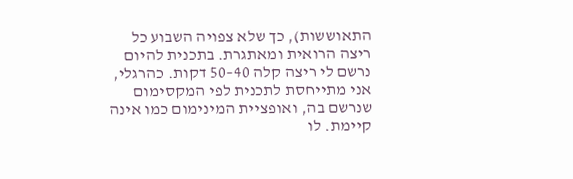התאוששות), כך שלא צפויה השבוע כל ריצה הרואית ומאתגרת. בתכנית להיום נרשם לי ריצה קלה 40–50 דקות. כהרגלי, אני מתייחסת לתכנית לפי המקסימום שנרשם בה, ואופציית המינימום כמו אינה קיימת. לו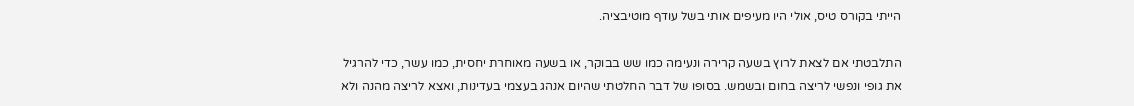הייתי בקורס טיס, אולי היו מעיפים אותי בשל עודף מוטיבציה.

התלבטתי אם לצאת לרוץ בשעה קרירה ונעימה כמו שש בבוקר, או בשעה מאוחרת יחסית, כמו עשר, כדי להרגיל את גופי ונפשי לריצה בחום ובשמש. בסופו של דבר החלטתי שהיום אנהג בעצמי בעדינות, ואצא לריצה מהנה ולא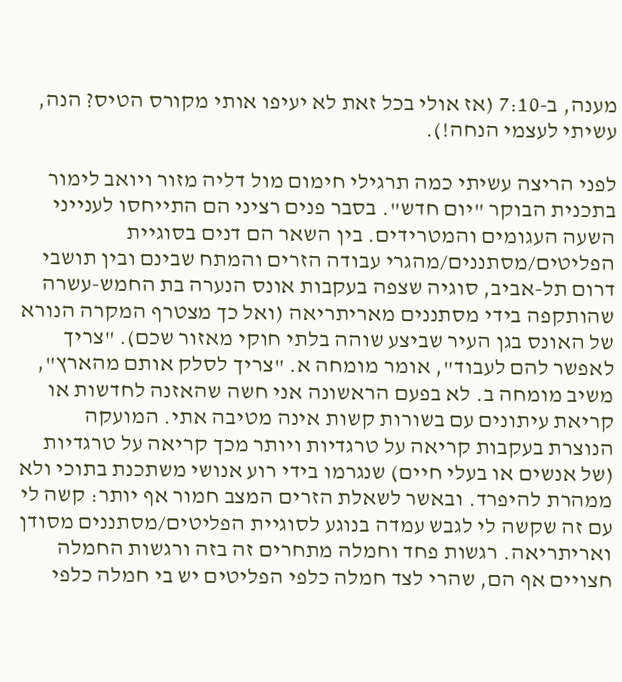מענה, ב-7:10 (אז אולי בכל זאת לא יעיפו אותי מקורס הטיס? הנה, עשיתי לעצמי הנחה!).

לפני הריצה עשיתי כמה תרגילי חימום מול דליה מזור ויואב לימור בתכנית הבוקר "יום חדש". בסבר פנים רציני הם התייחסו לענייני השעה העגומים והמטרידים. בין השאר הם דנים בסוגיית הפליטים/מסתננים/מהגרי עבודה הזרים והמתח שבינם ובין תושבי דרום תל-אביב, סוגיה שצפה בעקבות אונס הנערה בת החמש-עשרה שהותקפה בידי מסתננים מאריתריאה (ואל כך מצטרף המקרה הנורא של האונס בגן העיר שביצע שוהה בלתי חוקי מאזור שכם). "צריך לאפשר להם לעבוד", אומר מומחה א. "צריך לסלק אותם מהארץ", משיב מומחה ב. לא בפעם הראשונה אני חשה שהאזנה לחדשות או קריאת עיתונים עם בשורות קשות אינה מטיבה אתי. המועקה הנוצרת בעקבות קריאה על טרגדיות ויותר מכך קריאה על טרגדיות (של אנשים או בעלי חיים) שנגרמו בידי רוע אנושי משתכנת בתוכי ולא ממהרת להיפרד. ובאשר לשאלת הזרים המצב חמור אף יותר: קשה לי עם זה שקשה לי לגבש עמדה בנוגע לסוגיית הפליטים/מסתננים מסודן ואריתריאה. רגשות פחד וחמלה מתחרים זה בזה ורגשות החמלה חצויים אף הם, שהרי לצד חמלה כלפי הפליטים יש בי חמלה כלפי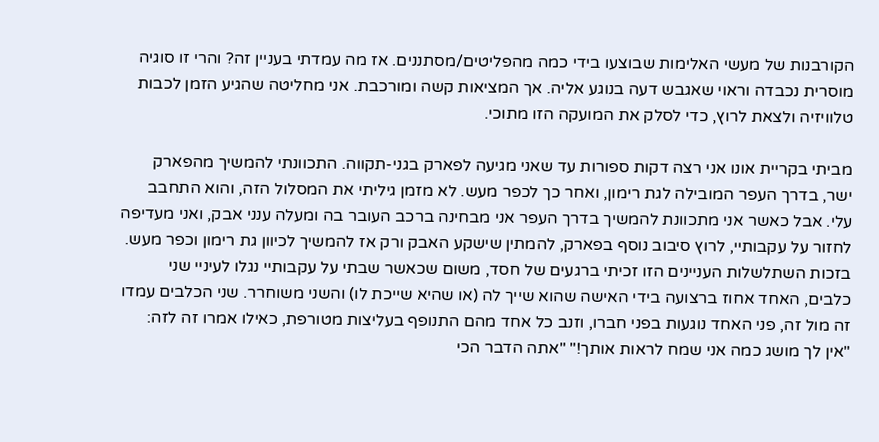הקורבנות של מעשי האלימות שבוצעו בידי כמה מהפליטים/מסתננים. אז מה עמדתי בעניין זה? והרי זו סוגיה מוסרית נכבדה וראוי שאגבש דעה בנוגע אליה. אך המציאות קשה ומורכבת. אני מחליטה שהגיע הזמן לכבות טלוויזיה ולצאת לרוץ, כדי לסלק את המועקה הזו מתוכי.

מביתי בקריית אונו אני רצה דקות ספורות עד שאני מגיעה לפארק בגני-תקווה. התכוונתי להמשיך מהפארק ישר, בדרך העפר המובילה לגת רימון, ואחר כך לכפר מעש. לא מזמן גיליתי את המסלול הזה, והוא התחבב עלי. אבל כאשר אני מתכוונת להמשיך בדרך העפר אני מבחינה ברכב העובר בה ומעלה ענני אבק, ואני מעדיפה לחזור על עקבותיי, לרוץ סיבוב נוסף בפארק, להמתין שישקע האבק ורק אז להמשיך לכיוון גת רימון וכפר מעש. בזכות השתלשלות העניינים הזו זכיתי ברגעים של חסד, משום שכאשר שבתי על עקבותיי נגלו לעיניי שני כלבים, האחד אחוז ברצועה בידי האישה שהוא שייך לה (או שהיא שייכת לו) והשני משוחרר. שני הכלבים עמדו זה מול זה, פני האחד נוגעות בפני חברו, וזנב כל אחד מהם התנופף בעליצות מטורפת, כאילו אמרו זה לזה: "אין לך מושג כמה אני שמח לראות אותך!" "אתה הדבר הכי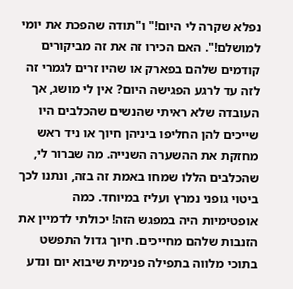נפלא שקרה לי היום!" ו"תודה שהפכת את יומי למושלם!". האם הכירו זה את זה מביקורים קודמים שלהם בפארק או שהיו זרים לגמרי זה לזה עד לרגע הפגישה היום? אין לי מושג, אך העובדה שלא ראיתי שהנשים שהכלבים היו שייכים להן החליפו ביניהן חיוך או ניד ראש מחזקת את ההשערה השנייה. מה שברור לי, שהכלבים הללו שמחו באמת זה בזה, ונתנו לכך ביטוי גופני נמרץ ועליז במיוחד. כמה אופטימיות היה במפגש הזה! יכולתי לדמיין את הזנבות שלהם מחייכים. חיוך גדול התפשט בתוכי מלווה בתפילה פנימית שיבוא יום ונדע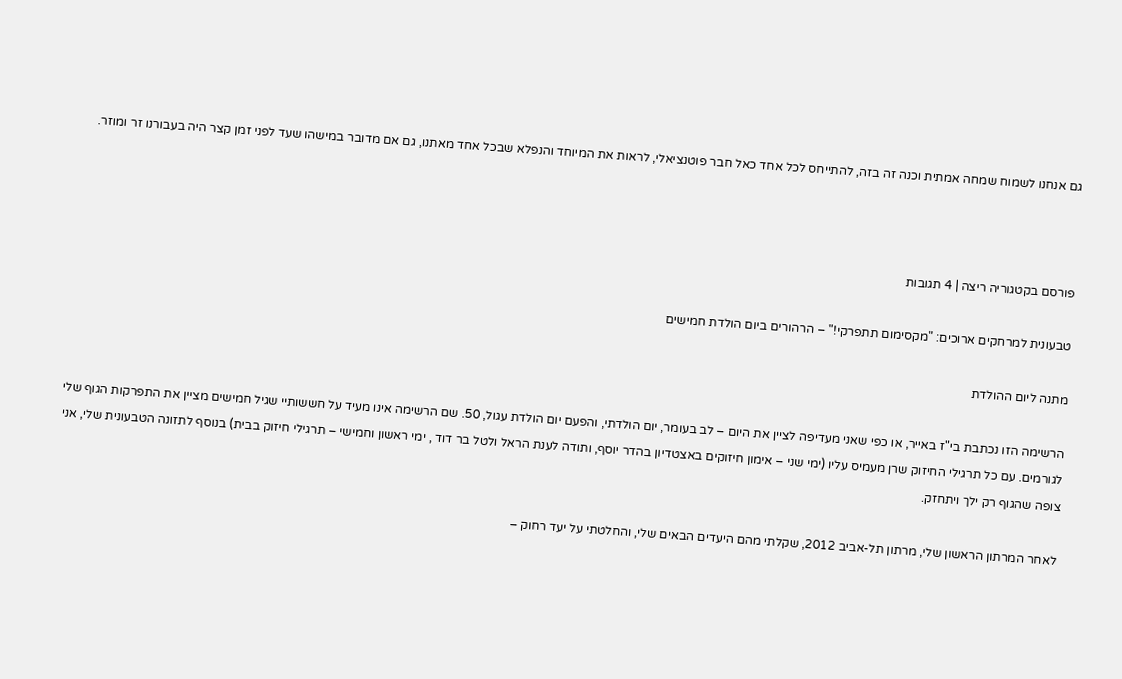גם אנחנו לשמוח שמחה אמתית וכנה זה בזה, להתייחס לכל אחד כאל חבר פוטנציאלי, לראות את המיוחד והנפלא שבכל אחד מאתנו, גם אם מדובר במישהו שעד לפני זמן קצר היה בעבורנו זר ומוזר.



פורסם בקטגוריה ריצה | 4 תגובות

טבעונית למרחקים ארוכים: "מקסימום תתפרקי!" – הרהורים ביום הולדת חמישים

מתנה ליום ההולדת

הרשימה הזו נכתבת בי"ז באייר, או כפי שאני מעדיפה לציין את היום – לב בעומר, יום הולדתי, והפעם יום הולדת עגול, 50. שם הרשימה אינו מעיד על חששותיי שגיל חמישים מציין את התפרקות הגוף שלי לגורמים. עם כל תרגילי החיזוק שרן מעמיס עליו (ימי שני – אימון חיזוקים באצטדיון בהדר יוסף, ותודה לענת הראל ולטל בר דוד , ימי ראשון וחמישי – תרגילי חיזוק בבית) בנוסף לתזונה הטבעונית שלי, אני צופה שהגוף רק ילך ויתחזק.

לאחר המרתון הראשון שלי, מרתון תל-אביב 2012, שקלתי מהם היעדים הבאים שלי, והחלטתי על יעד רחוק –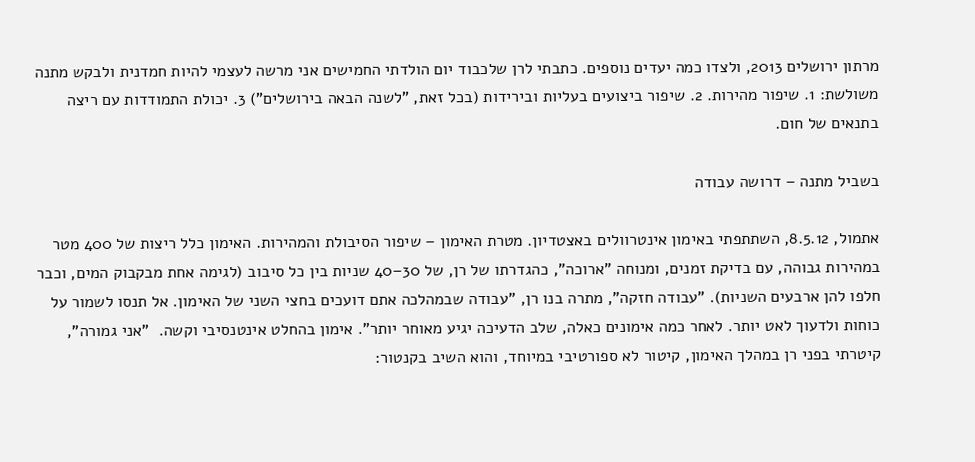מרתון ירושלים 2013, ולצדו כמה יעדים נוספים. כתבתי לרן שלכבוד יום הולדתי החמישים אני מרשה לעצמי להיות חמדנית ולבקש מתנה משולשת: 1. שיפור מהירות. 2. שיפור ביצועים בעליות ובירידות (בכל זאת, "לשנה הבאה בירושלים") 3. יכולת התמודדות עם ריצה בתנאים של חום.

בשביל מתנה – דרושה עבודה

אתמול, 8.5.12, השתתפתי באימון אינטרוולים באצטדיון. מטרת האימון – שיפור הסיבולת והמהירות. האימון כלל ריצות של 400 מטר במהירות גבוהה, עם בדיקת זמנים, ומנוחה "ארוכה", כהגדרתו של רן, של 30–40 שניות בין כל סיבוב (לגימה אחת מבקבוק המים, וכבר חלפו להן ארבעים השניות). "עבודה חזקה", מתרה בנו רן, "עבודה שבמהלכה אתם דועכים בחצי השני של האימון. אל תנסו לשמור על כוחות ולדעוך לאט יותר. לאחר כמה אימונים כאלה, שלב הדעיכה יגיע מאוחר יותר". אימון בהחלט אינטנסיבי וקשה.  "אני גמורה", קיטרתי בפני רן במהלך האימון, קיטור לא ספורטיבי במיוחד, והוא השיב בקנטור: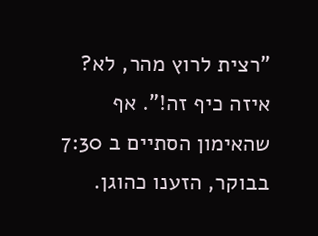"רצית לרוץ מהר, לא? איזה כיף זה!". אף שהאימון הסתיים ב 7:30 בבוקר, הזענו כהוגן.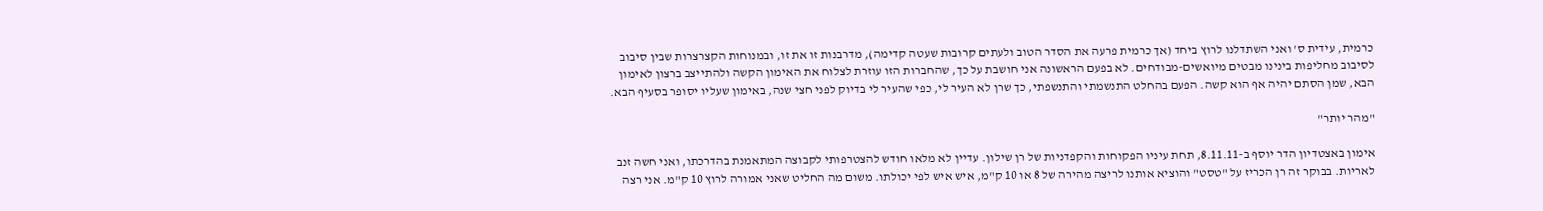כרמית, עידית ס' ואני השתדלנו לרוץ ביחד (אך כרמית פרעה את הסדר הטוב ולעתים קרובות שעטה קדימה), מדרבנות זו את זו, ובמנוחות הקצרצרות שבין סיבוב לסיבוב מחליפות בינינו מבטים מיואשים-מבודחים. לא בפעם הראשונה אני חושבת על כך, שהחברות הזו עוזרת לצלוח את האימון הקשה ולהתייצב ברצון לאימון הבא, שמן הסתם יהיה אף הוא קשה. הפעם בהחלט התנשמתי והתנשפתי, כך שרן לא העיר לי, כפי שהעיר לי בדיוק לפני חצי שנה, באימון שעליו יסופר בסעיף הבא.

"מהר יותר"

אימון באצטדיון הדר יוסף ב-8.11.11, תחת עיניו הפקוחות והקפדניות של רן שילון. עדיין לא מלאו חודש להצטרפותי לקבוצה המתאמנת בהדרכתו, ואני חשה זנב לאריות. בבוקר זה רן הכריז על "טסט" והוציא אותנו לריצה מהירה של 8 או 10 ק"מ, איש איש לפי יכולתו. משום מה החליט שאני אמורה לרוץ 10 ק"מ. אני רצה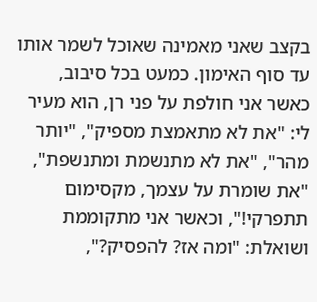בקצב שאני מאמינה שאוכל לשמר אותו עד סוף האימון. כמעט בכל סיבוב, כאשר אני חולפת על פני רן, הוא מעיר לי: "את לא מתאמצת מספיק", "יותר מהר", "את לא מתנשמת ומתנשפת", "את שומרת על עצמך, מקסימום תתפרקי!", וכאשר אני מתקוממת ושואלת: "ומה אז? להפסיק?",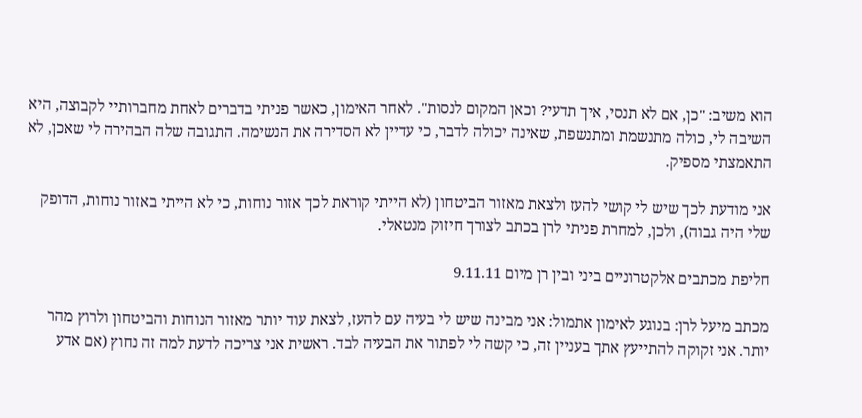הוא משיב: "כן, אם לא תנסי, איך תדעי? וכאן המקום לנסות". לאחר האימון, כאשר פניתי בדברים לאחת מחברותיי לקבוצה, היא השיבה לי, כולה מתנשמת ומתנשפת, שאינה יכולה לדבר, כי עדיין לא הסדירה את הנשימה. התגובה שלה הבהירה לי שאכן, לא התאמצתי מספיק.

אני מודעת לכך שיש לי קושי להעז ולצאת מאזור הביטחון (לא הייתי קוראת לכך אזור נוחות, כי לא הייתי באזור נוחות, הדופק שלי היה גבוה), ולכן, למחרת פניתי לרן בכתב לצורך חיזוק מנטאלי.

חליפת מכתבים אלקטרוניים ביני ובין רן מיום 9.11.11

מכתב מיעל לרן: בנוגע לאימון אתמול: אני מבינה שיש לי בעיה עם להעז, לצאת עוד יותר מאזור הנוחות והביטחון ולרוץ מהר יותר. אני זקוקה להתייעץ אתך בעניין זה, כי קשה לי לפתור את הבעיה לבד. ראשית אני צריכה לדעת למה זה נחוץ (אם אדע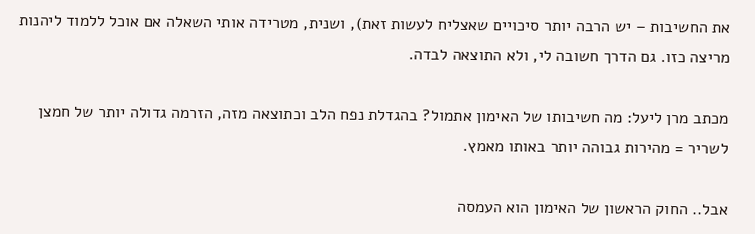את החשיבות – יש הרבה יותר סיכויים שאצליח לעשות זאת), ושנית, מטרידה אותי השאלה אם אוכל ללמוד ליהנות מריצה כזו. גם הדרך חשובה לי, ולא התוצאה לבדה.

מכתב מרן ליעל: מה חשיבותו של האימון אתמול? בהגדלת נפח הלב וכתוצאה מזה, הזרמה גדולה יותר של חמצן לשריר = מהירות גבוהה יותר באותו מאמץ.

אבל.. החוק הראשון של האימון הוא העמסה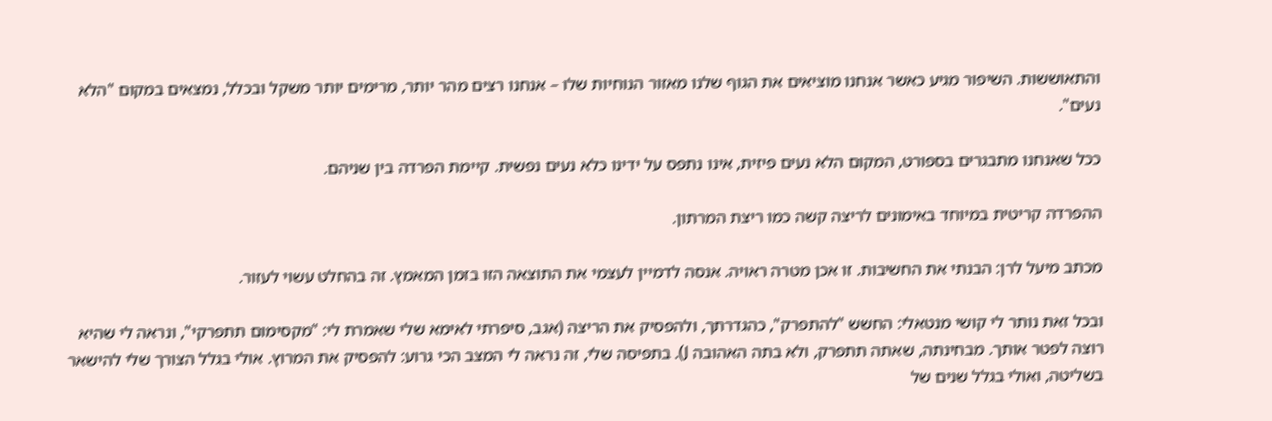והתאוששות. השיפור מגיע כאשר אנחנו מוציאים את הגוף שלנו מאזור הנוחיות שלו – אנחנו רצים מהר יותר, מרימים יותר משקל ובכלל, נמצאים במקום "הלא נעים".

ככל שאנחנו מתבגרים בספורט, המקום הלא נעים פיזית, אינו נתפס על ידינו כלא נעים נפשית. קיימת הפרדה בין שניהם.

ההפרדה קריטית במיוחד באימונים לריצה קשה כמו ריצת המרתון.

מכתב מיעל לרן: הבנתי את החשיבות. זו אכן מטרה ראויה. אנסה לדמיין לעצמי את התוצאה הזו בזמן המאמץ. זה בהחלט עשוי לעזור.

ובכל זאת נותר לי קושי מנטאלי: החשש "להתפרק", כהגדרתך, ולהפסיק את הריצה (אגב, סיפרתי לאימא שלי שאמרת לי: "מקסימום תתפרקי", ונראה לי שהיא רוצה לפטר אותך. מבחינתה, שאתה תתפרק, ולא בתה האהובה J). בתפיסה שלי, זה נראה לי המצב הכי גרוע: להפסיק את המרוץ. אולי בגלל הצורך שלי להישאר בשליטה, ואולי בגלל שנים של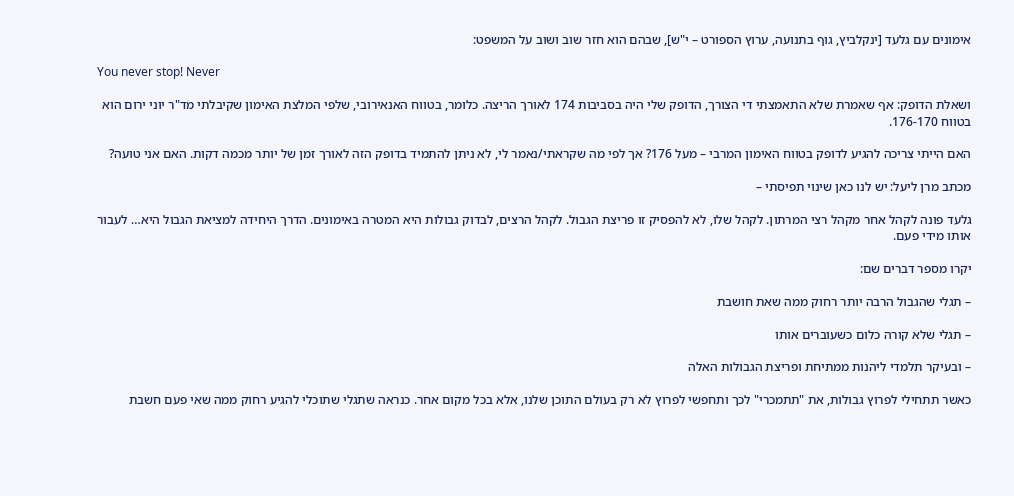אימונים עם גלעד [ינקלביץ, גוף בתנועה, ערוץ הספורט – י"ש], שבהם הוא חזר שוב ושוב על המשפט:

You never stop! Never

ושאלת הדופק: אף שאמרת שלא התאמצתי די הצורך, הדופק שלי היה בסביבות 174 לאורך הריצה. כלומר, בטווח האנאירובי, שלפי המלצת האימון שקיבלתי מד"ר יוני ירום הוא בטווח 176-170.

האם הייתי צריכה להגיע לדופק בטווח האימון המרבי – מעל 176? אך לפי מה שקראתי/נאמר לי, לא ניתן להתמיד בדופק הזה לאורך זמן של יותר מכמה דקות. האם אני טועה?

מכתב מרן ליעל: יש לנו כאן שינוי תפיסתי –

גלעד פונה לקהל אחר מקהל רצי המרתון. לקהל שלו, לא להפסיק זו פריצת הגבול. לקהל הרצים, לבדוק גבולות היא המטרה באימונים. הדרך היחידה למציאת הגבול היא… לעבור אותו מידי פעם.

יקרו מספר דברים שם:

– תגלי שהגבול הרבה יותר רחוק ממה שאת חושבת

– תגלי שלא קורה כלום כשעוברים אותו

– ובעיקר תלמדי ליהנות ממתיחת ופריצת הגבולות האלה

כאשר תתחילי לפרוץ גבולות, את "תתמכרי" לכך ותחפשי לפרוץ לא רק בעולם התוכן שלנו, אלא בכל מקום אחר. כנראה שתגלי שתוכלי להגיע רחוק ממה שאי פעם חשבת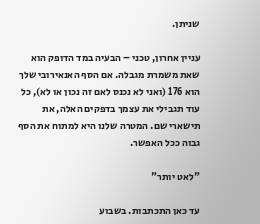שניתן.

עניין אחרון, טכני – הבעיה במד הדופק הוא שאת משמרת מגבלה. אם הסף האנאירובי שלך הוא 176 (ואני לא נכנס לאם זה נכון או לא), כל עוד תגבילי את עצמך בדפקים האלה, את תישארי שם. המטרה שלנו היא למתוח את הסף גבוה ככל האפשר.

"לאט יותר"

עד כאן התכתבות. בשבוע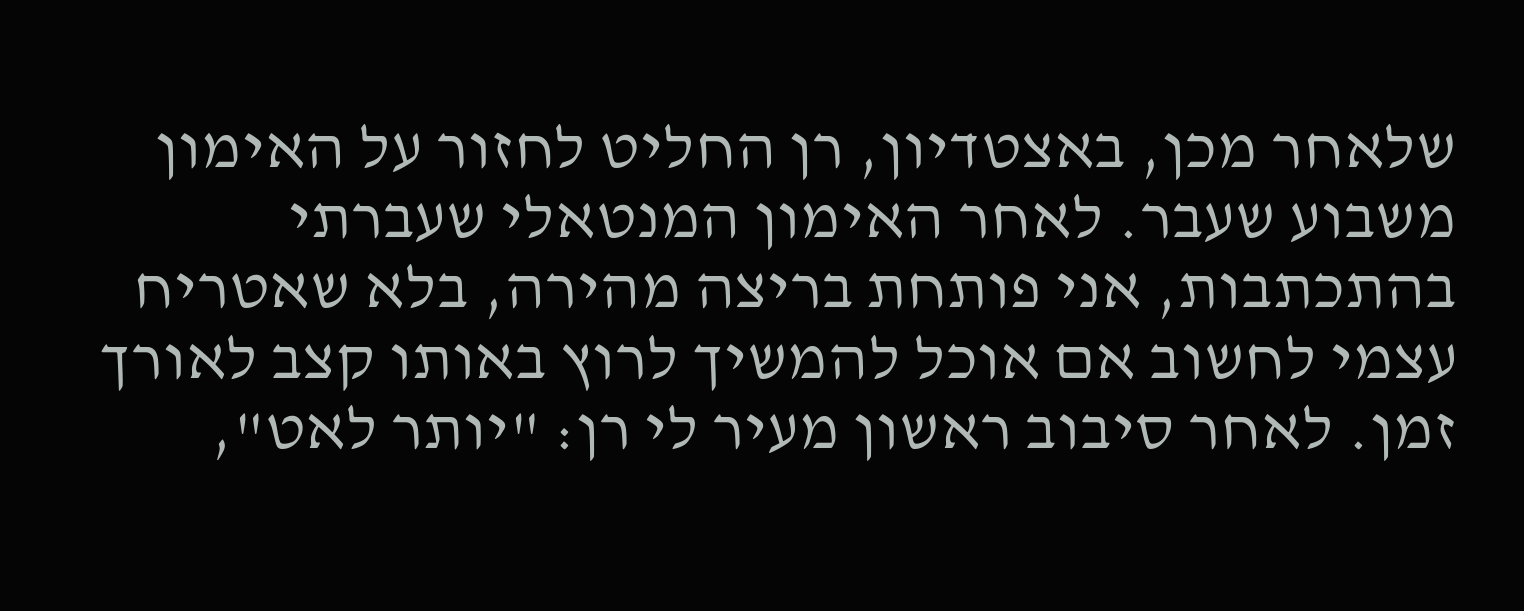שלאחר מכן, באצטדיון, רן החליט לחזור על האימון משבוע שעבר. לאחר האימון המנטאלי שעברתי בהתכתבות, אני פותחת בריצה מהירה, בלא שאטריח עצמי לחשוב אם אוכל להמשיך לרוץ באותו קצב לאורך זמן. לאחר סיבוב ראשון מעיר לי רן: "יותר לאט",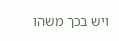ויש בכך משהו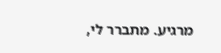מרגיע. מתברר לי,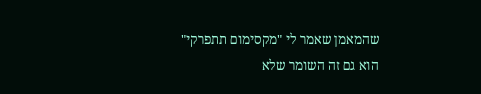שהמאמן שאמר לי "מקסימום תתפרקי" הוא גם זה השומר שלא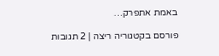באמת אתפרק…

פורסם בקטגוריה ריצה | 2 תגובות